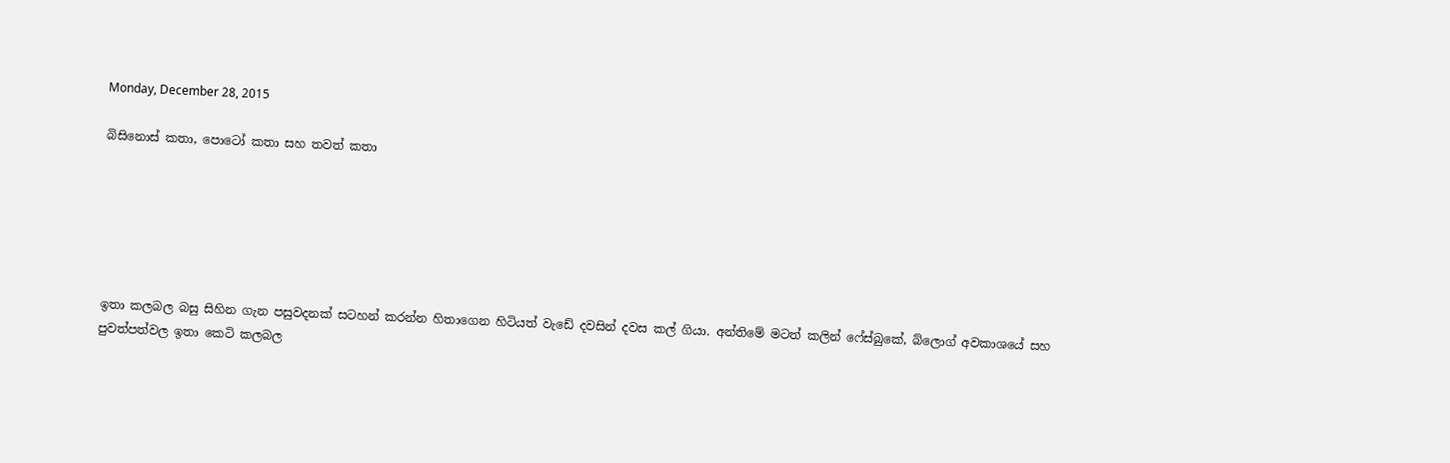Monday, December 28, 2015

බිසිනොස් කතා, පොටෝ කතා සහ තවත් කතා






ඉතා කලබල බසු සිහින ගැන පසුවදනක් සටහන් කරන්න හිතාගෙන හිටියත් වැඩේ දවසින් දවස කල් ගියා. අන්තිමේ මටත් කලින් ෆේස්බුකේ, බ්ලොග් අවකාශයේ සහ පුවත්පත්වල ඉතා කෙටි කලබල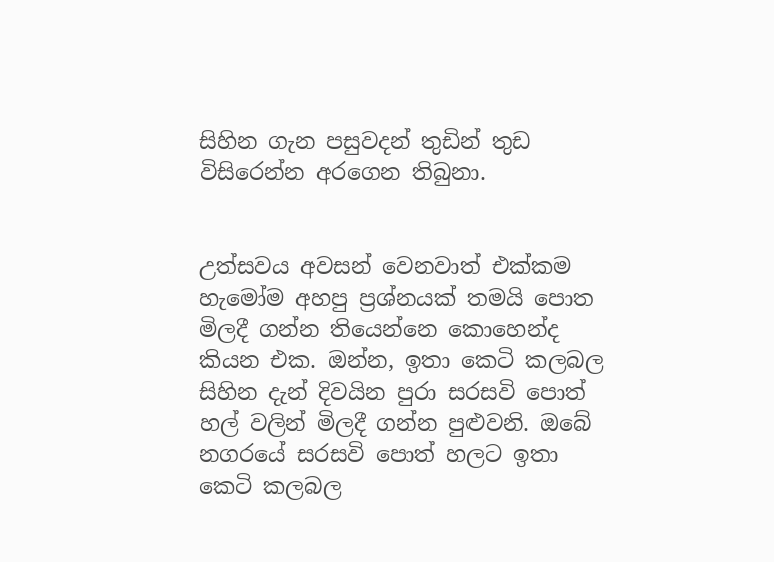සිහින ගැන පසුවදන් තුඩින් තුඩ විසිරෙන්න අරගෙන තිබුනා.


උත්සවය අවසන් වෙනවාත් එක්කම හැමෝම අහපු ප්‍රශ්නයක් තමයි පොත මිලදී ගන්න තියෙන්නෙ කොහෙන්ද කියන එක. ඔන්න, ඉතා කෙටි කලබල සිහින දැන් දිවයින පුරා සරසවි පොත් හල් වලින් මිලදී ගන්න පුළුවනි. ඔබේ නගරයේ සරසවි පොත් හලට ඉතා කෙටි කලබල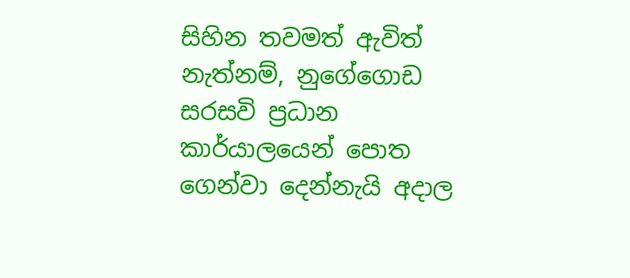සිහින තවමත් ඇවිත් නැත්නම්, නුගේගොඩ සරසවි ප්‍රධාන කාර්යාලයෙන් පොත ගෙන්වා දෙන්නැයි අදාල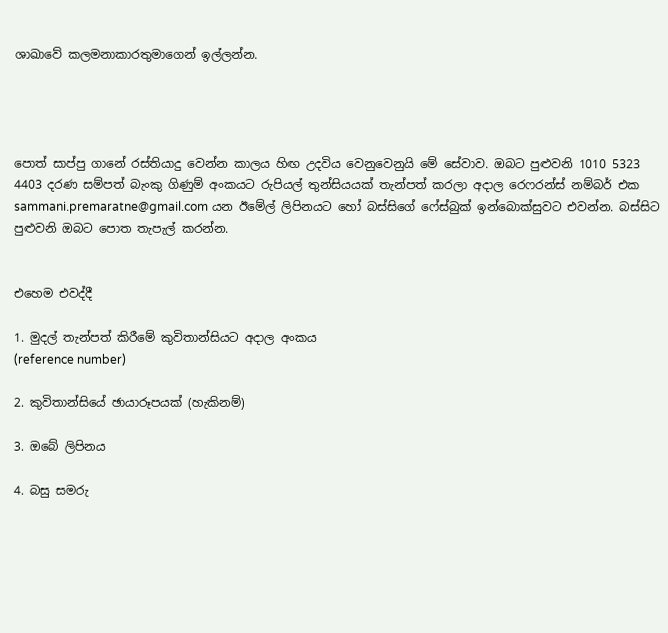ශාඛාවේ කලමනාකාරතුමාගෙන් ඉල්ලන්න.




පොත් සාප්පු ගානේ රස්තියාදු වෙන්න කාලය හිඟ උදවිය වෙනුවෙනුයි මේ සේවාව. ඔබට පුළුවනි 1010 5323 4403 දරණ සම්පත් බැංකු ගිණුම් අංකයට රුපියල් තුන්සියයක් තැන්පත් කරලා අදාල රෙෆරන්ස් නම්බර් එක sammani.premaratne@gmail.com යන ඊමේල් ලිපිනයට හෝ බස්සිගේ ෆේස්බුක් ඉන්බොක්සුවට එවන්න. බස්සිට පුළුවනි ඔබට පොත තැපැල් කරන්න.


එහෙම එවද්දී

1. මුදල් තැන්පත් කිරීමේ කුවිතාන්සියට අදාල අංකය
(reference number)

2. කුවිතාන්සියේ ඡායාරූපයක් (හැකිනම්)

3. ඔබේ ලිපිනය

4. බසු සමරු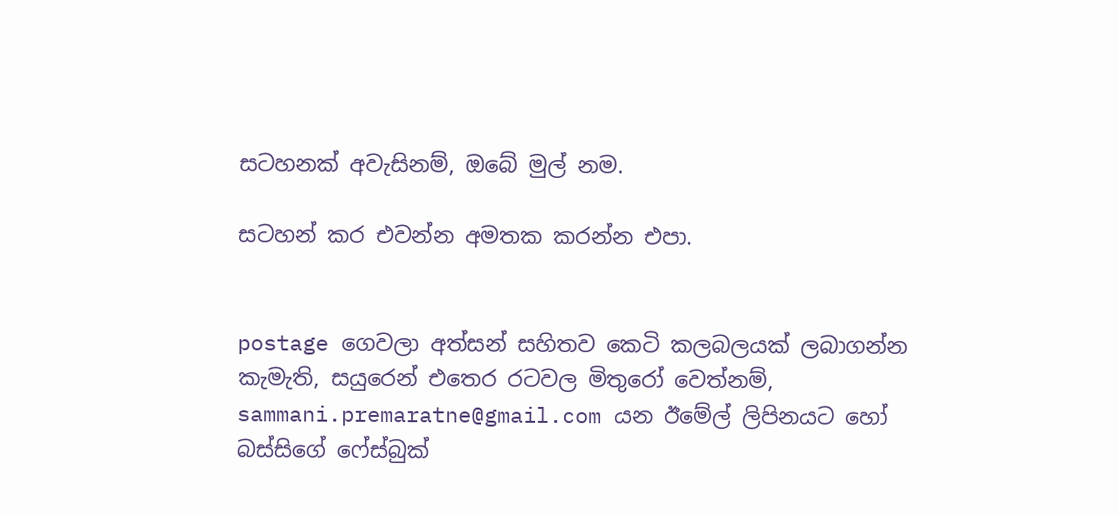සටහනක් අවැසිනම්, ඔබේ මුල් නම.

සටහන් කර එවන්න අමතක කරන්න එපා.


postage ගෙවලා අත්සන් සහිතව කෙටි කලබලයක් ලබාගන්න කැමැති, සයුරෙන් එතෙර රටවල මිතුරෝ වෙත්නම්, sammani.premaratne@gmail.com යන ඊමේල් ලිපිනයට හෝ බස්සිගේ ෆේස්බුක්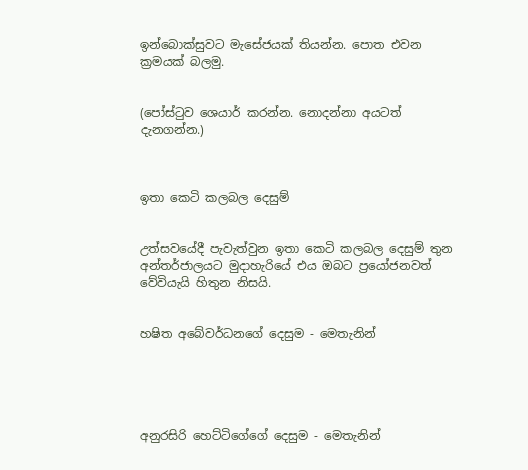ඉන්බොක්සුවට මැසේජයක් තියන්න. පොත එවන ක්‍රමයක් බලමු.


(පෝස්ටුව ශෙයාර් කරන්න. නොදන්නා අයටත් දැනගන්න.)



ඉතා කෙටි කලබල දෙසුම්


උත්සවයේදී පැවැත්වුන ඉතා කෙටි කලබල දෙසුම් තුන අන්තර්ජාලයට මුදාහැරියේ එය ඔබට ප්‍රයෝජනවත් වේවියැයි හිතුන නිසයි.


හෂිත අබේවර්ධනගේ දෙසුම - මෙතැනින්





අනුරසිරි හෙට්ටිගේගේ දෙසුම - මෙතැනින්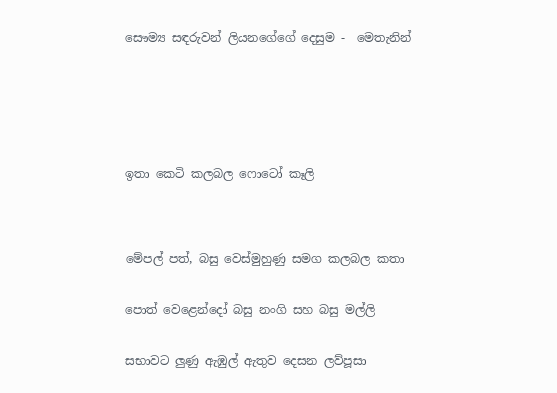සෞම්‍ය සඳරුවන් ලියනගේගේ දෙසුම -  මෙතැනින්







ඉතා කෙටි කලබල ෆොටෝ කෑලි




මේපල් පත්, බසු වෙස්මුහුණු සමග කලබල කතා


පොත් වෙළෙන්දෝ බසු නංගි සහ බසු මල්ලි


සභාවට ලුණු ඇඹුල් ඇතුව දෙසන ලව්පූසා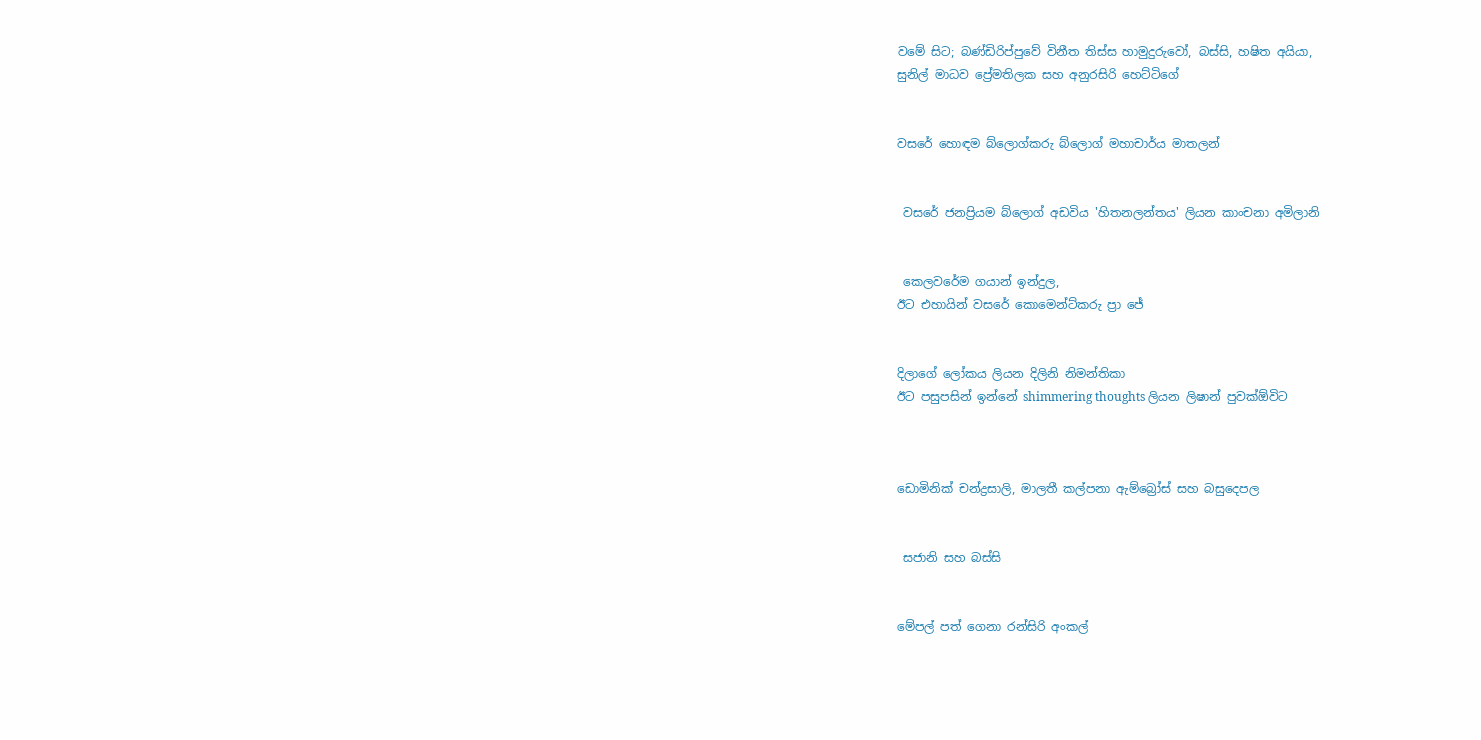වමේ සිට; බණ්ඩිරිප්පුවේ විනීත තිස්ස හාමුදුරුවෝ, බස්සි, හෂිත අයියා,
සුනිල් මාධව ප්‍රේමතිලක සහ අනුරසිරි හෙට්ටිගේ


වසරේ හොඳම බ්ලොග්කරු බ්ලොග් මහාචාර්ය මාතලන්


 වසරේ ජනප්‍රියම බ්ලොග් අඩවිය 'හිතනලන්තය' ලියන කාංචනා අමිලානි


 කෙලවරේම ගයාන් ඉන්දුල,
ඊට එහායින් වසරේ කොමෙන්ට්කරු ප්‍රා ජේ


දිලාගේ ලෝකය ලියන දිලිනි නිමන්තිකා
ඊට පසුපසින් ඉන්නේ shimmering thoughts ලියන ලිෂාන් පුවක්ඕවිට



ඩොමිනික් චන්ද්‍රසාලි, මාලතී කල්පනා ඇම්බ්‍රෝස් සහ බසුදෙපල


 සජානි සහ බස්සි


මේපල් පත් ගෙනා රන්සිරි අංකල්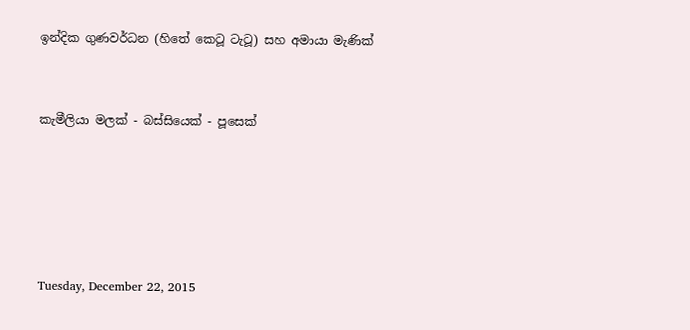ඉන්දික ගුණවර්ධන (හිතේ කෙටූ ටැටූ) සහ අමායා මැණික්


කැමීලියා මලක් - බස්සියෙක් - පූසෙක්





Tuesday, December 22, 2015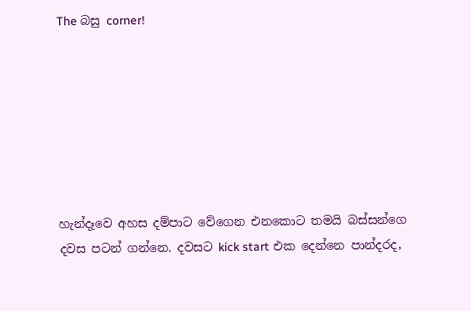The බසු corner!







හැන්දෑවෙ අහස දම්පාට වේගෙන එනකොට තමයි බස්සන්ගෙ දවස පටන් ගන්නෙ. දවසට kick start එක දෙන්නෙ පාන්දරද,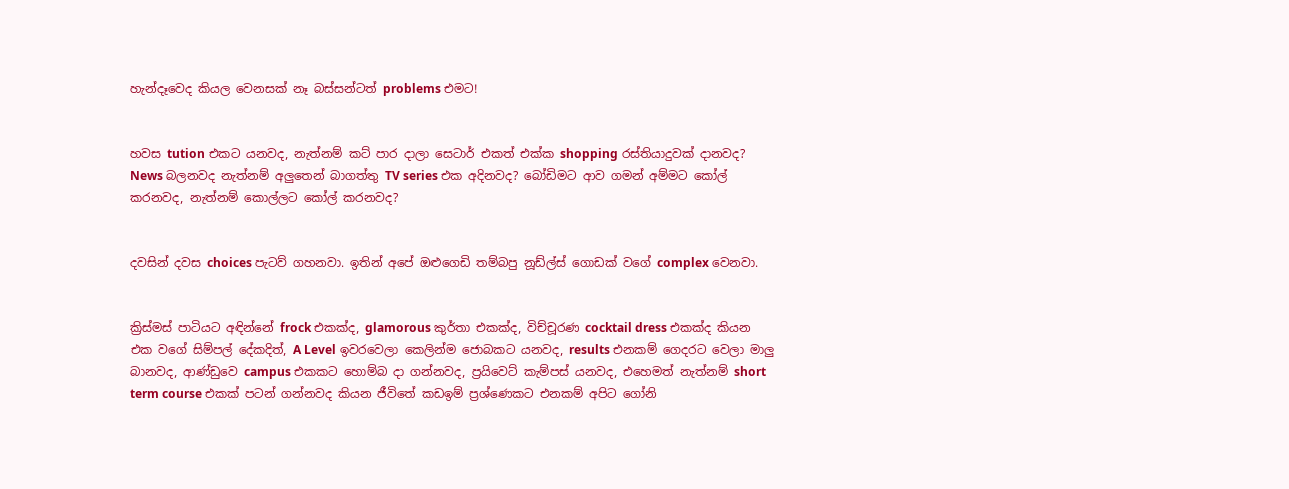හැන්දෑවෙද කියල වෙනසක් නෑ බස්සන්ටත් problems එමට!


හවස tution එකට යනවද, නැත්නම් කට් පාර දාලා සෙටාර් එකත් එක්ක shopping රස්තියාදුවක් දානවද? News බලනවද නැත්නම් අලුතෙන් බාගත්තු TV series එක අදිනවද? බෝඩිමට ආව ගමන් අම්මට කෝල් කරනවද, නැත්නම් කොල්ලට කෝල් කරනවද?


දවසින් දවස choices පැටව් ගහනවා. ඉතින් අපේ ඔළුගෙඩි තම්බපු නූඩ්ල්ස් ගොඩක් වගේ complex වෙනවා.


ක්‍රිස්මස් පාටියට අඳින්නේ frock එකක්ද, glamorous කුර්තා එකක්ද, විච්චූරණ cocktail dress එකක්ද කියන එක වගේ සිම්පල් දේකදිත්, A Level ඉවරවෙලා කෙලින්ම ජොබකට යනවද, results එනකම් ගෙදරට වෙලා මාලු බානවද, ආණ්ඩුවෙ campus එකකට හොම්බ දා ගන්නවද, ප්‍රයිවෙට් කැම්පස් යනවද, එහෙමත් නැත්නම් short term course එකක් පටන් ගන්නවද කියන ජීවිතේ කඩඉම් ප්‍රශ්ණෙකට එනකම් අපිට ගෝනි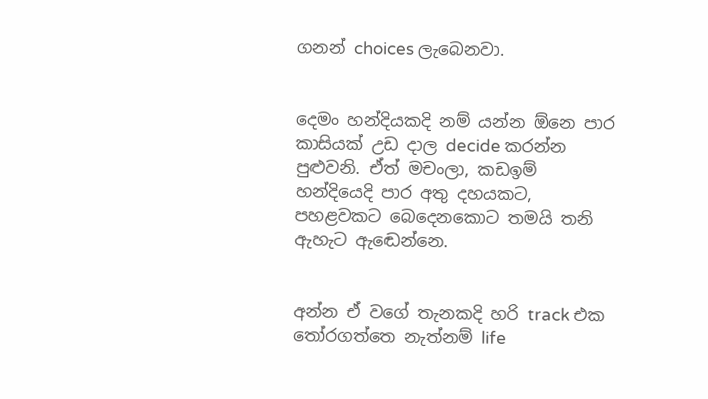ගනන් choices ලැබෙනවා.


දෙමං හන්දියකදි නම් යන්න ඕනෙ පාර කාසියක් උඩ දාල decide කරන්න පුළුවනි. ඒත් මචංලා, කඩඉම් හන්දියෙදි පාර අතු දහයකට, පහළවකට බෙදෙනකොට තමයි තනි ඇහැට ඇඬෙන්නෙ.


අන්න ඒ වගේ තැනකදි හරි track එක තෝරගත්තෙ නැත්නම් life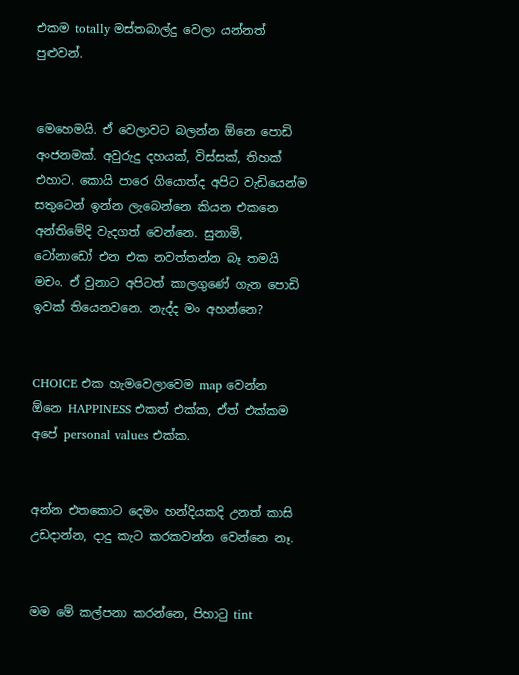එකම totally මස්තබාල්දු වෙලා යන්නත් පුළුවන්.


මෙහෙමයි. ඒ වෙලාවට බලන්න ඕනෙ පොඩි අංජනමක්. අවුරුදු දහයක්, විස්සක්, තිහක් එහාට. කොයි පාරෙ ගියොත්ද අපිට වැඩියෙන්ම සතුටෙන් ඉන්න ලැබෙන්නෙ කියන එකනෙ අන්තිමේදි වැදගත් වෙන්නෙ. සුනාමි, ටෝනාඩෝ එන එක නවත්තන්න බෑ තමයි මචං. ඒ වුනාට අපිටත් කාලගුණේ ගැන පොඩි ඉවක් තියෙනවනෙ. නැද්ද මං අහන්නෙ?


CHOICE එක හැමවෙලාවෙම map වෙන්න ඕනෙ HAPPINESS එකත් එක්ක, ඒත් එක්කම අපේ personal values එක්ක.


අන්න එතකොට දෙමං හන්දියකදි උනත් කාසි උඩදාන්න, දාදු කැට කරකවන්න වෙන්නෙ නෑ.


මම මේ කල්පනා කරන්නෙ, පිහාටු tint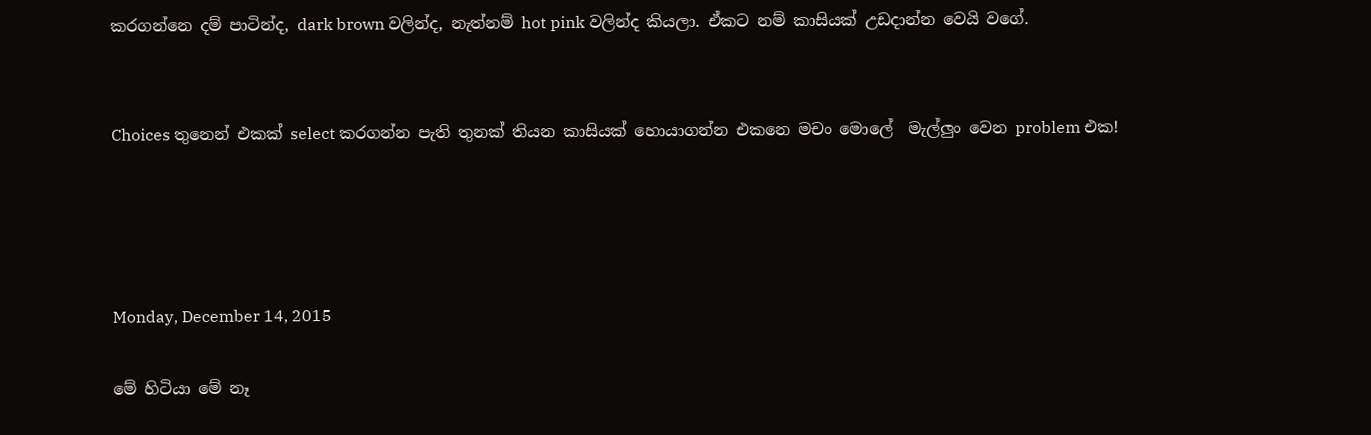කරගන්නෙ දම් පාටින්ද, dark brown වලින්ද, නැත්නම් hot pink වලින්ද කියලා. ඒකට නම් කාසියක් උඩදාන්න වෙයි වගේ.


Choices තුනෙන් එකක් select කරගන්න පැති තුනක් තියන කාසියක් හොයාගන්න එකනෙ මචං මොලේ  මැල්ලුං වෙන problem එක!




Monday, December 14, 2015

මේ හිටියා මේ නෑ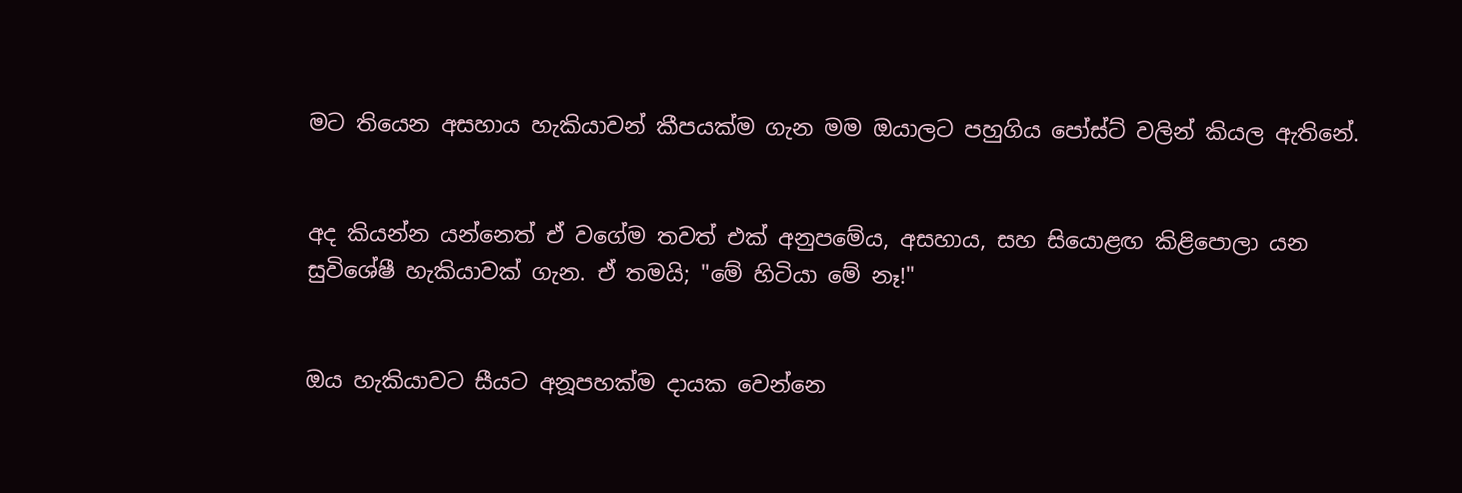මට තියෙන අසහාය හැකියාවන් කීපයක්ම ගැන මම ඔයාලට පහුගිය පෝස්ට් වලින් කියල ඇතිනේ.


අද කියන්න යන්නෙත් ඒ වගේම තවත් එක් අනුපමේය, අසහාය, සහ සියොළඟ කිළිපොලා යන සුවිශේෂී හැකියාවක් ගැන. ඒ තමයි; "මේ හිටියා මේ නෑ!"


ඔය හැකියාවට සීයට අනූපහක්ම දායක වෙන්නෙ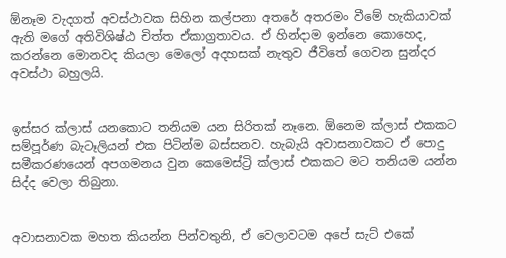ඕනෑම වැදගත් අවස්ථාවක සිහින කල්පනා අතරේ අතරමං වීමේ හැකියාවක් ඇති මගේ අතිවිශිෂ්ඨ චිත්ත ඒකාග්‍රතාවය. ඒ හින්දාම ඉන්නෙ කොහෙද, කරන්නෙ මොනවද කියලා මෙලෝ අදහසක් නැතුව ජීවිතේ ගෙවන සුන්දර අවස්ථා බහුලයි.


ඉස්සර ක්ලාස් යනකොට තනියම යන සිරිතක් නෑනෙ. ඕනෙම ක්ලාස් එකකට සම්පූර්ණ බැටෑලියන් එක පිටින්ම බස්සනව. හැබැයි අවාසනාවකට ඒ පොදු සමීකරණයෙන් අපගමනය වුන කෙමෙස්ට්‍රි ක්ලාස් එකකට මට තනියම යන්න සිද්ද වෙලා තිබුනා.


අවාසනාවක මහත කියන්න පින්වතුනි, ඒ වෙලාවටම අපේ සැට් එකේ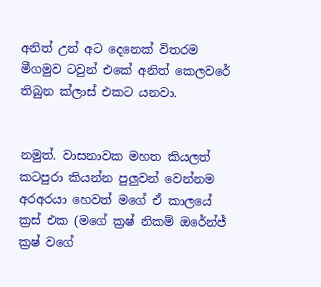අනිත් උන් අට දෙනෙක් විතරම මීගමුව ටවුන් එකේ අනිත් කෙලවරේ තිබුන ක්ලාස් එකට යනවා.


නමුත්. වාසනාවක මහත කියලත් කටපුරා කියන්න පුලුවන් වෙන්නම අරඅරයා හෙවත් මගේ ඒ කාලයේ ක්‍රස් එක (මගේ ක්‍රෂ් නිකම් ඔරේන්ජ් ක්‍රෂ් වගේ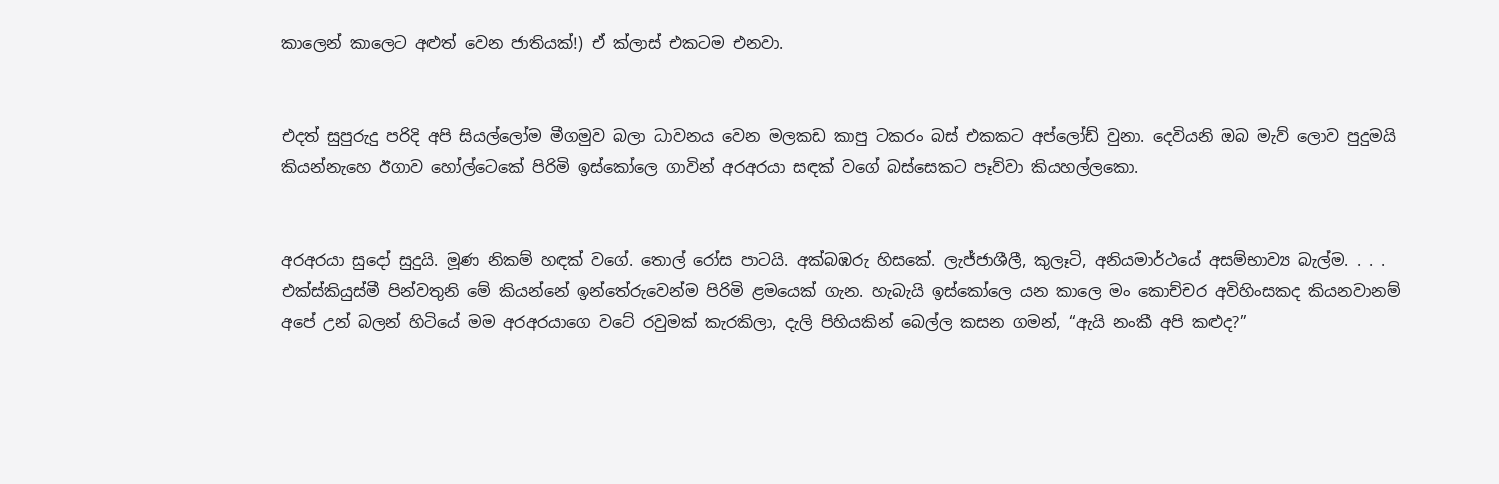කාලෙන් කාලෙට අළුත් වෙන ජාතියක්!) ඒ ක්ලාස් එකටම එනවා.


එදත් සුපුරුදු පරිදි අපි සියල්ලෝම මීගමුව බලා ධාවනය වෙන මලකඩ කාපු ටකරං බස් එකකට අප්ලෝඩ් වුනා. දෙවියනි ඔබ මැව් ලොව පුදුමයි කියන්නැහෙ ඊගාව හෝල්ටෙකේ පිරිමි ඉස්කෝලෙ ගාවින් අරඅරයා සඳක් වගේ බස්සෙකට පෑව්වා කියහල්ලකො.


අරඅරයා සුදෝ සුදුයි. මූණ නිකම් හඳක් වගේ. තොල් රෝස පාටයි. අක්බඹරු හිසකේ. ලැජ්ජාශීලී, කුලෑටි, අනියමාර්ථයේ අසම්භාව්‍ය බැල්ම. . . . එක්ස්කියුස්මී පින්වතුනි මේ කියන්නේ ඉන්තේරුවෙන්ම පිරිමි ළමයෙක් ගැන. හැබැයි ඉස්කෝලෙ යන කාලෙ මං කොච්චර අවිහිංසකද කියනවානම් අපේ උන් බලන් හිටියේ මම අරඅරයාගෙ වටේ රවුමක් කැරකිලා, දැලි පිහියකින් බෙල්ල කසන ගමන්, “ඇයි නංකී අපි කළුද?”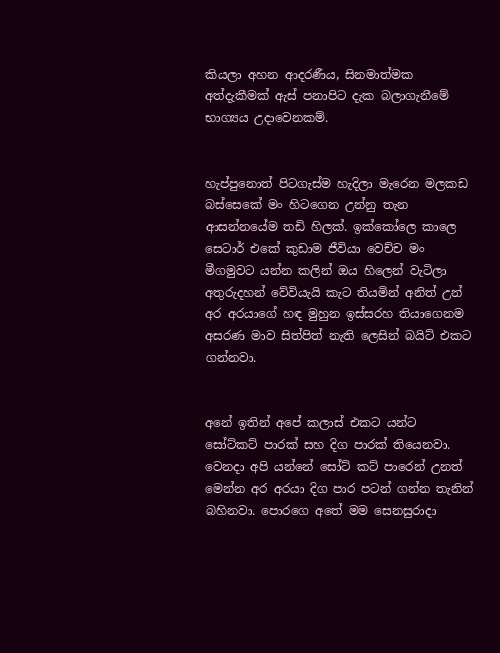කියලා අහන ආදරණීය, සිනමාත්මක අත්දැකීමක් ඇස් පනාපිට දැක බලාගැනීමේ භාග්‍යය උදාවෙනකම්.


හැප්පුනොත් පිටගැස්ම හැදිලා මැරෙන මලකඩ බස්සෙකේ මං හිටගෙන උන්නු තැන ආසන්නයේම තඩි හිලක්. ඉක්කෝලෙ කාලෙ සෙටාර් එකේ කුඩාම ජීවියා වෙච්ච මං මීගමුවට යන්න කලින් ඔය හිලෙන් වැටිලා අතුරුදහන් වේවියැයි කැට තියමින් අනිත් උන් අර අරයාගේ හඳ මුහුන ඉස්සරහ තියාගෙනම අසරණ මාව සිත්පිත් නැති ලෙසින් බයිට් එකට ගන්නවා.


අනේ ඉතින් අපේ කලාස් එකට යන්ට සෝට්කට් පාරක් සහ දිග පාරක් තියෙනවා. වෙනදා අපි යන්නේ සෝට් කට් පාරෙන් උනත් මෙන්න අර අරයා දිග පාර පටන් ගන්න තැනින් බහිනවා. පොරගෙ අතේ මම සෙනසුරාදා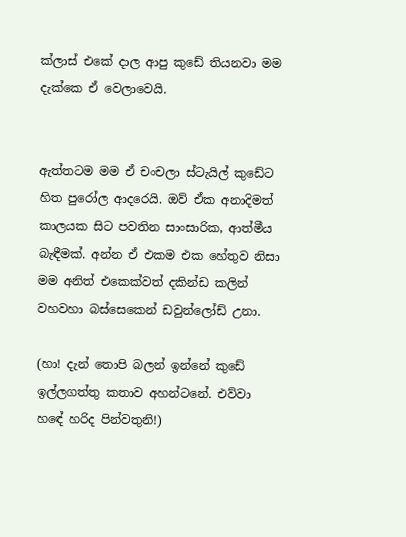ක්ලාස් එකේ දාල ආපු කුඩේ තියනවා මම දැක්කෙ ඒ වෙලාවෙයි.


ඇත්තටම මම ඒ චංචලා ස්ටැයිල් කුඩේට හිත පුරෝල ආදරෙයි. ඔව් ඒක අනාදිමත් කාලයක සිට පවතින සාංසාරික, ආත්මීය බැඳීමක්. අන්න ඒ එකම එක හේතුව නිසා මම අනිත් එකෙක්වත් දකින්ඩ කලින් වහවහා බස්සෙකෙන් ඩවුන්ලෝඩ් උනා.

(හා! දැන් තොපි බලන් ඉන්නේ කුඩේ ඉල්ලගත්තු කතාව අහන්ටනේ. එව්වා හඳේ හරිද පින්වතුනි!)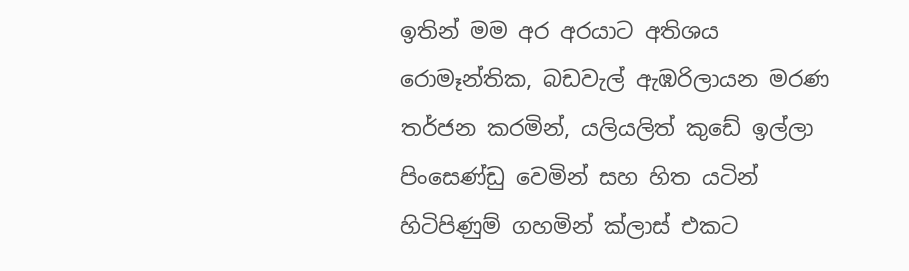ඉතින් මම අර අරයාට අතිශය රොමෑන්තික, බඩවැල් ඇඹරිලායන මරණ තර්ජන කරමින්, යලියලිත් කුඩේ ඉල්ලා පිංසෙණ්ඩු වෙමින් සහ හිත යටින් හිටිපිණුම් ගහමින් ක්ලාස් එකට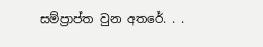සම්ප්‍රාප්ත වුන අතරේ. . .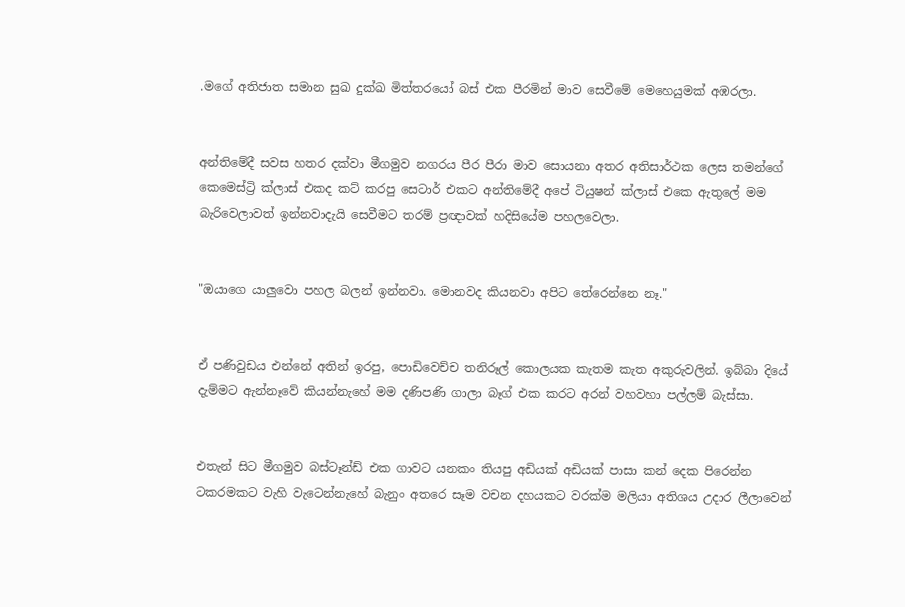.මගේ අතිජාත සමාන සුඛ දුක්ඛ මිත්තරයෝ බස් එක පීරමින් මාව සෙවීමේ මෙහෙයුමක් අඹරලා.


අන්තිමේදී සවස හතර දක්වා මීගමුව නගරය පීර පීරා මාව සොයනා අතර අතිසාර්ථක ලෙස තමන්ගේ කෙමෙස්ට්‍රි ක්ලාස් එකද කට් කරපු සෙටාර් එකට අන්තිමේදී අපේ ටියුෂන් ක්ලාස් එකෙ ඇතුලේ මම බැරිවෙලාවත් ඉන්නවාදැයි සෙවීමට තරම් ප්‍රඥාවක් හදිසියේම පහලවෙලා.


"ඔයාගෙ යාලුවො පහල බලන් ඉන්නවා. මොනවද කියනවා අපිට තේරෙන්නෙ නෑ."


ඒ පණිවුඩය එන්නේ අතින් ඉරපු, පොඩිවෙච්ච තනිරූල් කොලයක කැතම කැත අකුරුවලින්. ඉබ්බා දියේ දැම්මට ඇන්නෑවේ කියන්නැහේ මම දණිපණි ගාලා බෑග් එක කරට අරන් වහවහා පල්ලම් බැස්සා.


එතැන් සිට මීගමුව බස්ටෑන්ඩ් එක ගාවට යනකං තියපු අඩියක් අඩියක් පාසා කන් දෙක පිරෙන්න ටකරමකට වැහි වැටෙන්නැහේ බැනුං අතරෙ සෑම වචන දහයකට වරක්ම මලියා අතිශය උදාර ලීලාවෙන්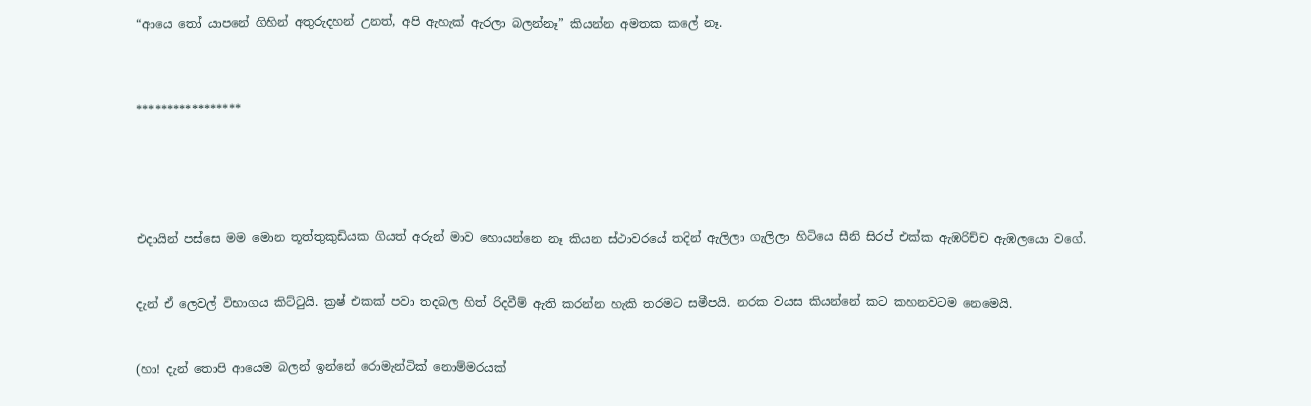“ආයෙ තෝ යාපනේ ගිහින් අතුරුදහන් උනත්, අපි ඇහැක් ඇරලා බලන්නෑ” කියන්න අමතක කලේ නෑ.



*****************





එදායින් පස්සෙ මම මොන තූත්තුකුඩියක ගියත් අරුන් මාව හොයන්නෙ නෑ කියන ස්ථාවරයේ තදින් ඇලිලා ගැලිලා හිටියෙ සීනි සිරප් එක්ක ඇඹරිච්ච ඇඹලයො වගේ.


දැන් ඒ ලෙවල් විභාගය කිට්ටුයි. ක්‍රෂ් එකක් පවා තදබල හිත් රිදවීම් ඇති කරන්න හැකි තරමට සමීපයි. නරක වයස කියන්නේ කට කහනවටම නෙමෙයි.


(හා! දැන් තොපි ආයෙම බලන් ඉන්නේ රොමැන්ටික් නොම්මරයක්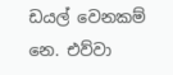ඩයල් වෙනකම් නෙ. එව්වා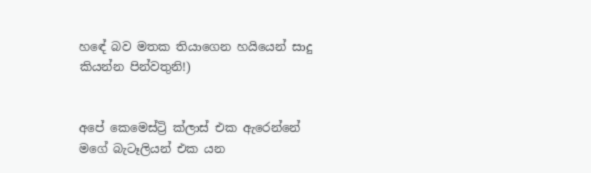හඳේ බව මතක තියාගෙන හයියෙන් සාදු කියන්න පින්වතුනි!)


අපේ කෙමෙස්ට්‍රි ක්ලාස් එක ඇරෙන්නේ මගේ බැටෑලියන් එක යන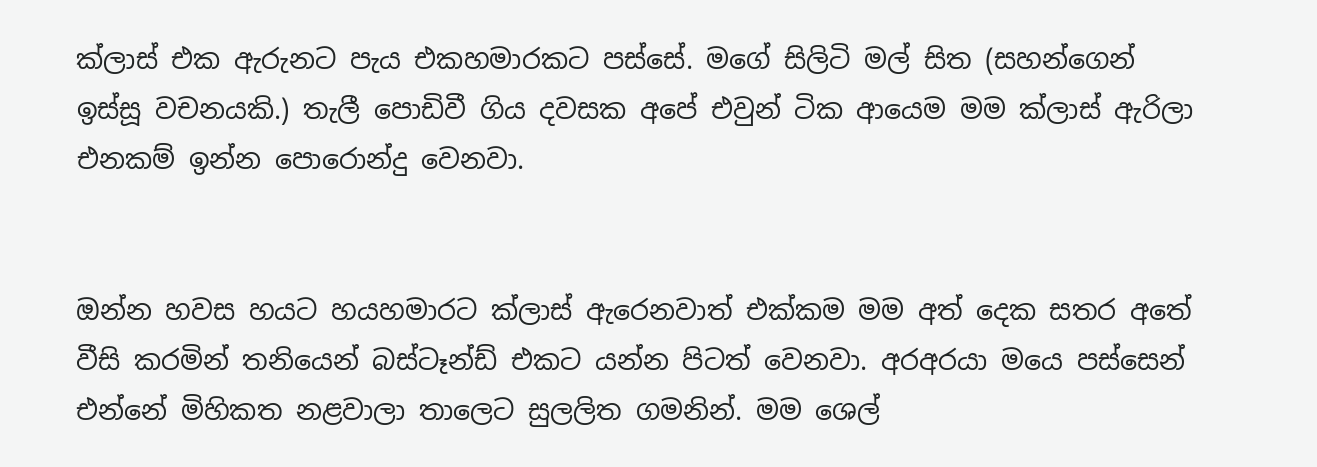ක්ලාස් එක ඇරුනට පැය එකහමාරකට පස්සේ. මගේ සිලිටි මල් සිත (සහන්ගෙන් ඉස්සූ වචනයකි.) තැලී පොඩිවී ගිය දවසක අපේ එවුන් ටික ආයෙම මම ක්ලාස් ඇරිලා එනකම් ඉන්න පොරොන්දු වෙනවා.


ඔන්න හවස හයට හයහමාරට ක්ලාස් ඇරෙනවාත් එක්කම මම අත් දෙක සතර අතේ වීසි කරමින් තනියෙන් බස්ටෑන්ඩ් එකට යන්න පිටත් වෙනවා. අරඅරයා මයෙ පස්සෙන් එන්නේ මිහිකත නළවාලා තාලෙට සුලලිත ගමනින්. මම ශෙල්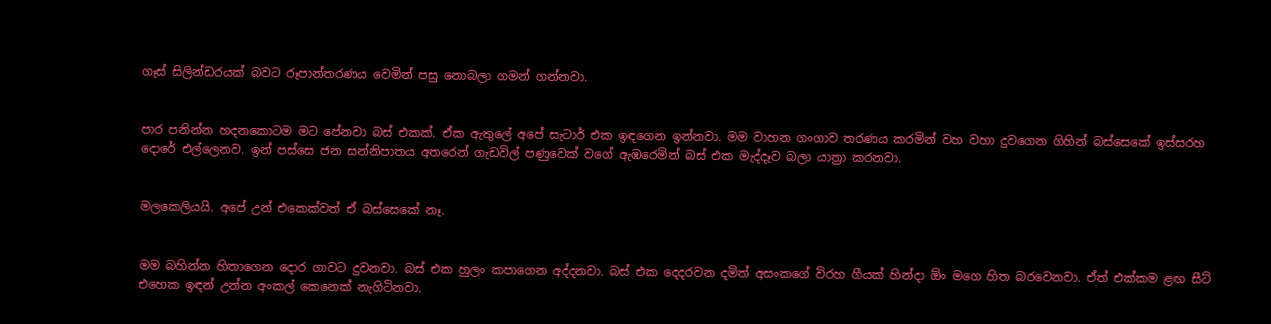ගෑස් සිලින්ඩරයක් බවට රූපාන්තරණය වෙමින් පසු නොබලා ගමන් ගන්නවා.


පාර පනින්න හදනකොටම මට පේනවා බස් එකක්. ඒක ඇතුලේ අපේ සැටාර් එක ඉඳගෙන ඉන්නවා. මම වාහන ගංගාව තරණය කරමින් වහ වහා දුවගෙන ගිහින් බස්සෙකේ ඉස්සරහ දොරේ එල්ලෙනව. ඉන් පස්සෙ ජන සන්නිපාතය අතරෙන් ගැඩවිල් පණුවෙක් වගේ ඇඹරෙමින් බස් එක මැද්දෑව බලා යාත්‍රා කරනවා.


මලකෙලියයි. අපේ උන් එකෙක්වත් ඒ බස්සෙකේ නෑ.


මම බහින්න හිතාගෙන දොර ගාවට දුවනවා. බස් එක හුලං කපාගෙන අද්දනවා. බස් එක දෙදරවන දමිත් අසංකගේ විරහ ගීයක් හින්දා ඕං මගෙ හිත බරවෙනවා. ඒත් එක්කම ළඟ සීට් එහෙක ඉඳන් උන්න අංකල් කෙනෙක් නැගිටිනවා.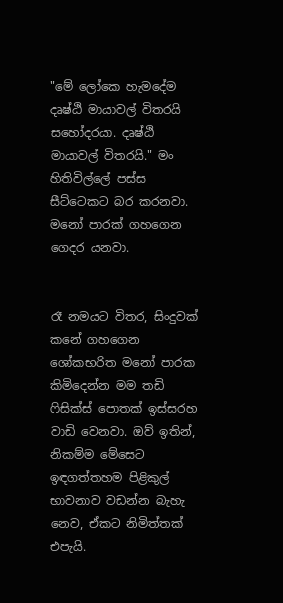"මේ ලෝකෙ හැමදේම දෘෂ්ඨි මායාවල් විතරයි සහෝදරයා. දෘෂ්ඨි මායාවල් විතරයි." මං හිතිවිල්ලේ පස්ස සීට්ටෙකට බර කරනවා. මනෝ පාරක් ගහගෙන ගෙදර යනවා.


රෑ නමයට විතර, සිංදුවක් කනේ ගහගෙන ශෝකභරිත මනෝ පාරක කිමිදෙන්න මම තඩි ෆිසික්ස් පොතක් ඉස්සරහ වාඩි වෙනවා. ඔව් ඉතින්, නිකම්ම මේසෙට ඉඳගත්තහම පිළිකුල් භාවනාව වඩන්න බැහැ නෙව, ඒකට නිමිත්තක් එපැයි.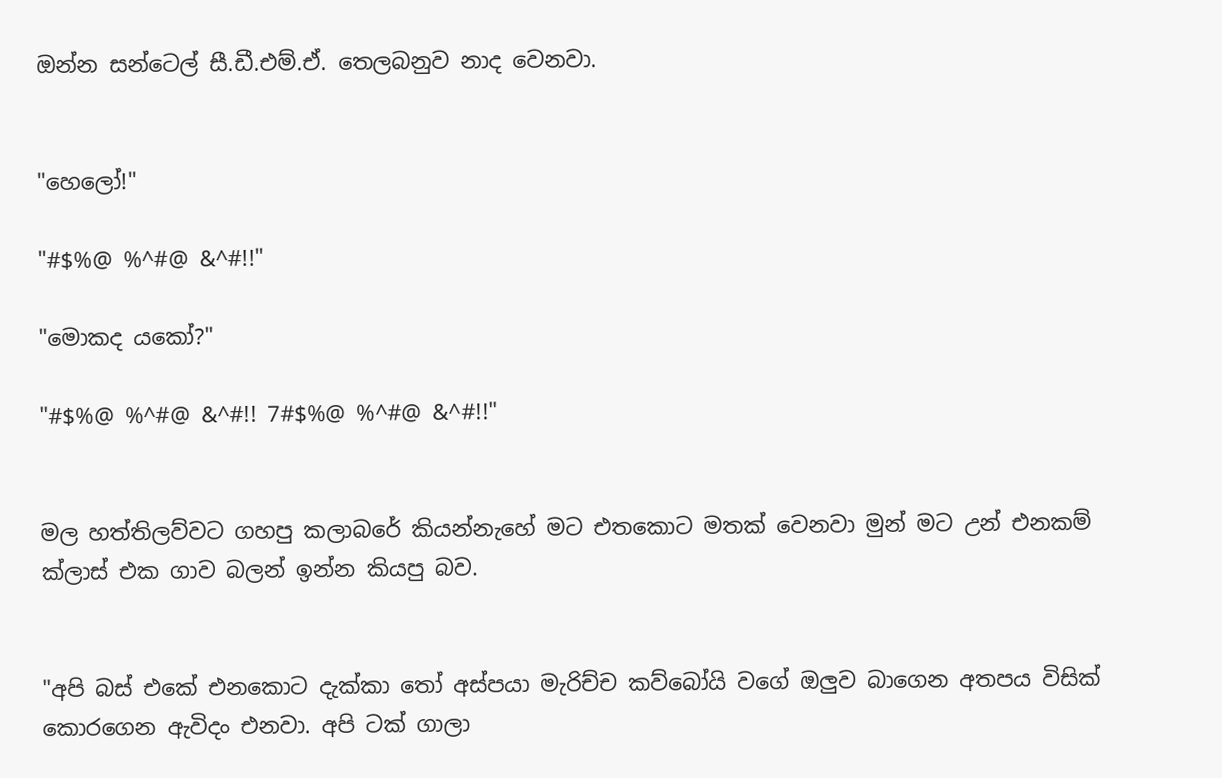ඔන්න සන්ටෙල් සී.ඩී.එම්.ඒ. තෙලබනුව නාද වෙනවා.


"හෙලෝ!"

"#$%@ %^#@ &^#!!"

"මොකද යකෝ?"

"#$%@ %^#@ &^#!! 7#$%@ %^#@ &^#!!"


මල හත්තිලව්වට ගහපු කලාබරේ කියන්නැහේ මට එතකොට මතක් වෙනවා මුන් මට උන් එනකම් ක්ලාස් එක ගාව බලන් ඉන්න කියපු බව.


"අපි බස් එකේ එනකොට දැක්කා තෝ අස්පයා මැරිච්ච කව්බෝයි වගේ ඔලුව බාගෙන අතපය විසික් කොරගෙන ඇවිදං එනවා. අපි ටක් ගාලා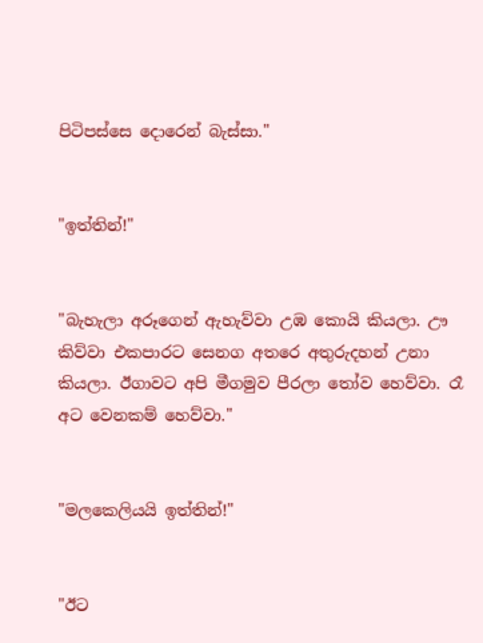පිටිපස්සෙ දොරෙන් බැස්සා."


"ඉත්තින්!"


"බැහැලා අරූගෙන් ඇහැව්වා උඹ කොයි කියලා. ඌ කිව්වා එකපාරට සෙනග අතරෙ අතුරුදහන් උනා කියලා. ඊගාවට අපි මීගමුව පීරලා තෝව හෙව්වා. රෑ අට වෙනකම් හෙව්වා."


"මලකෙලියයි ඉත්තින්!"


"ඊට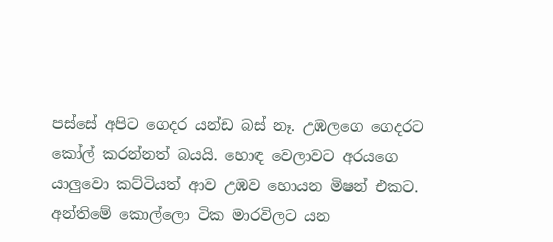පස්සේ අපිට ගෙදර යන්ඩ බස් නෑ. උඹලගෙ ගෙදරට කෝල් කරන්නත් බයයි. හොඳ වෙලාවට අරයගෙ යාලුවො කට්ටියත් ආව උඹව හොයන මිෂන් එකට. අන්තිමේ කොල්ලො ටික මාරවිලට යන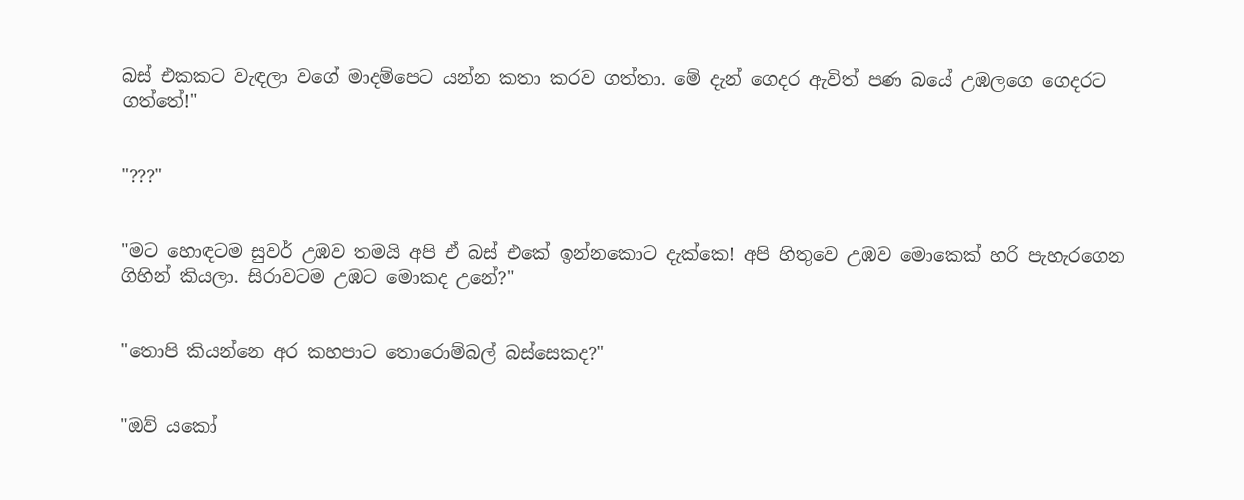බස් එකකට වැඳලා වගේ මාදම්පෙට යන්න කතා කරව ගත්තා. මේ දැන් ගෙදර ඇවිත් පණ බයේ උඹලගෙ ගෙදරට ගත්තේ!"


"???"


"මට හොඳටම සුවර් උඹව තමයි අපි ඒ බස් එකේ ඉන්නකොට දැක්කෙ! අපි හිතුවෙ උඹව මොකෙක් හරි පැහැරගෙන ගිහින් කියලා. සිරාවටම උඹට මොකද උනේ?"


"තොපි කියන්නෙ අර කහපාට තොරොම්බල් බස්සෙකද?"


"ඔව් යකෝ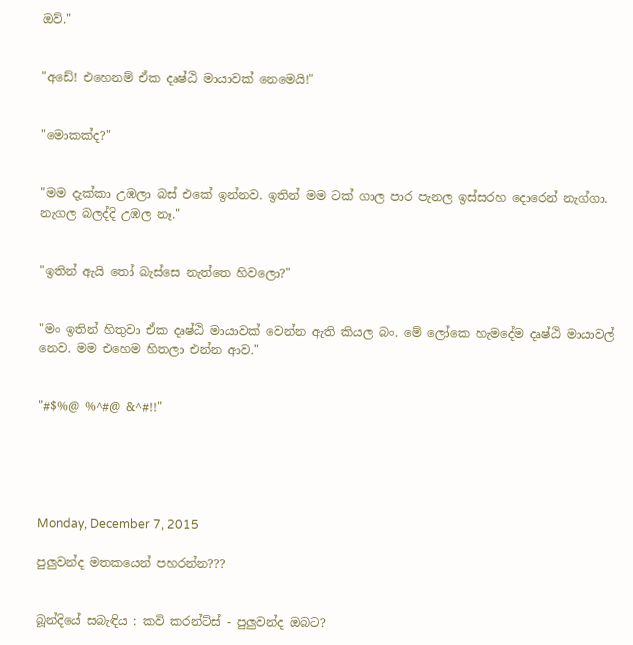ඔව්."


"අඩේ! එහෙනම් ඒක දෘෂ්ඨි මායාවක් නෙමෙයි!"


"මොකක්ද?"


"මම දැක්කා උඹලා බස් එකේ ඉන්නව. ඉතින් මම ටක් ගාල පාර පැනල ඉස්සරහ දොරෙන් නැග්ගා. නැගල බලද්දි උඹල නෑ."


"ඉතින් ඇයි තෝ බැස්සෙ නැත්තෙ හිවලො?"


"මං ඉතින් හිතුවා ඒක දෘෂ්ඨි මායාවක් වෙන්න ඇති කියල බං. මේ ලෝකෙ හැමදේම දෘෂ්ඨි මායාවල් නෙව. මම එහෙම හිතලා එන්න ආව."


"#$%@ %^#@ &^#!!"





Monday, December 7, 2015

පුලුවන්ද මතකයෙන් පහරන්න???


බූන්දියේ සබැඳිය : කවි කරන්ට්ස් - පුලුවන්ද ඔබට?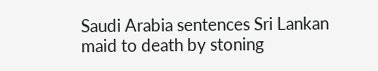Saudi Arabia sentences Sri Lankan maid to death by stoning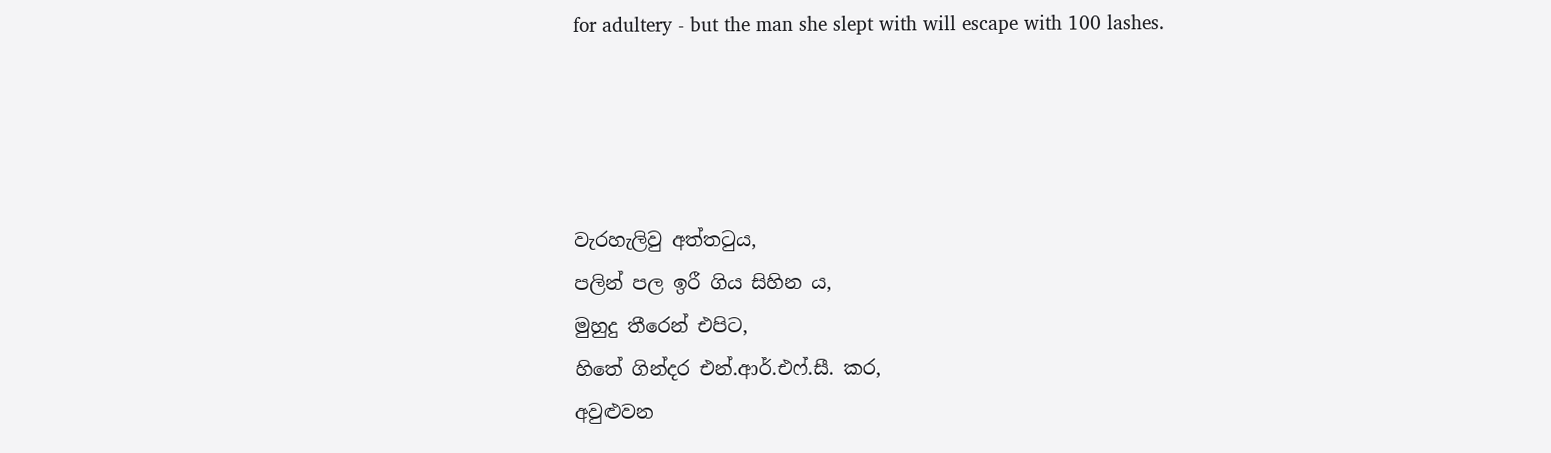for adultery - but the man she slept with will escape with 100 lashes.




වැරහැලිවු අත්තටුය,
පලින් පල ඉරී ගිය සිහින ය,
මුහුදු තීරෙන් එපිට,
හිතේ ගින්දර එන්.ආර්.එෆ්.සී. කර,
අවුළුවන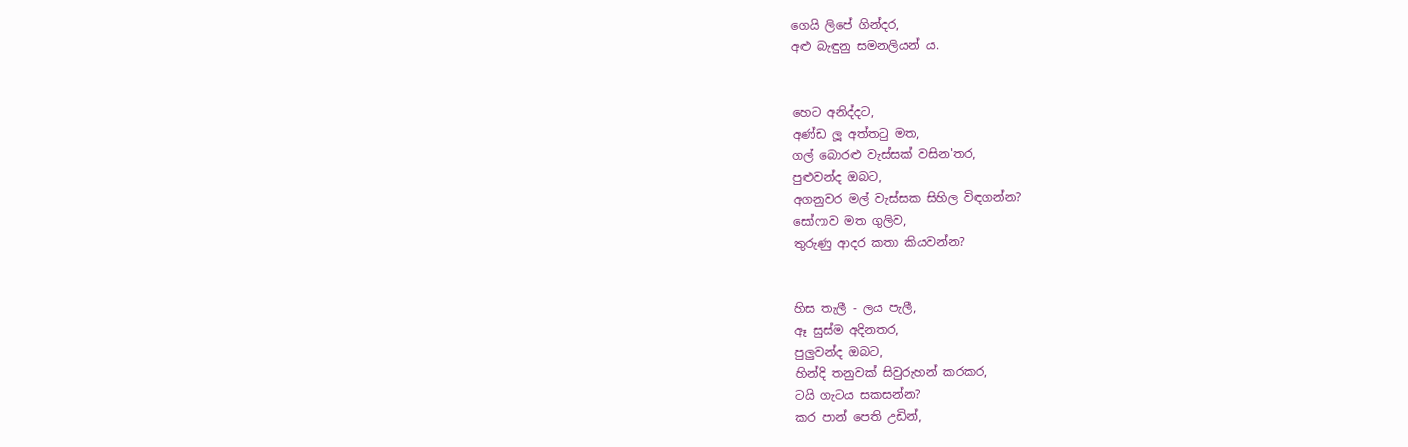ගෙයි ලිපේ ගින්දර,
අළු බැඳුනු සමනලියන් ය.


හෙට අනිද්දට,
අණ්ඩ ලූ අත්තටු මත,
ගල් බොරළු වැස්සක් වසින'තර,
පුළුවන්ද ඔබට,
අගනුවර මල් වැස්සක සිහිල විඳගන්න?
සෝෆාව මත ගුලිව,
තුරුණු ආදර කතා කියවන්න?


හිස තැලී - ලය පැලී,
ඈ සුස්ම අදිනතර,
පුලුවන්ද ඔබට,
හින්දි තනුවක් සිවුරුහන් කරකර,
ටයි ගැටය සකසන්න?
කර පාන් පෙති උඩින්,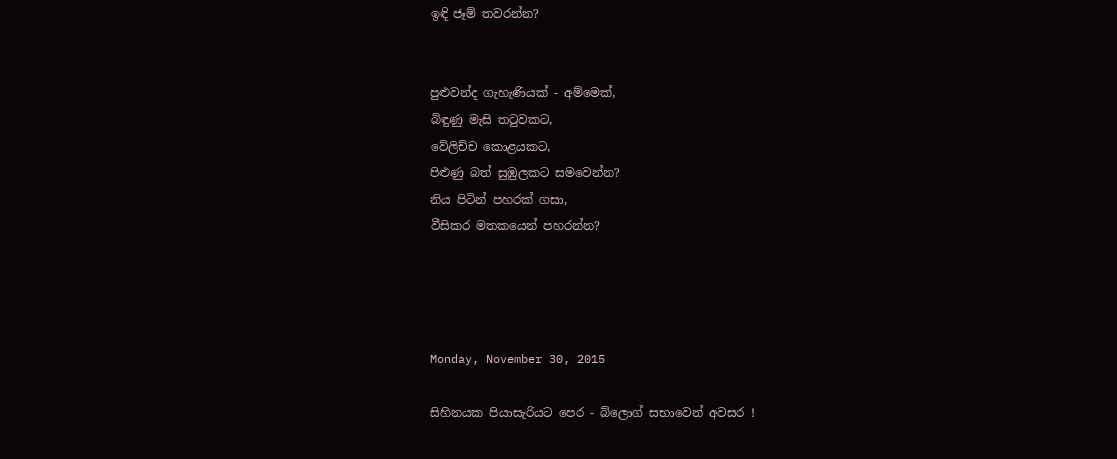ඉඳි ජෑම් තවරන්න?


පුළුවන්ද ගැහැණියක් - අම්මෙක්,
බිඳුණු මැසි තටුවකට,
වේලිච්ච කොළයකට,
පිළුණු බත් සුඹුලකට සමවෙන්න?
නිය පිටින් පහරක් ගසා,
වීසිකර මතකයෙන් පහරන්න?




Monday, November 30, 2015

සිහිනයක පියාසැරියට පෙර - බ්ලොග් සභාවෙන් අවසර !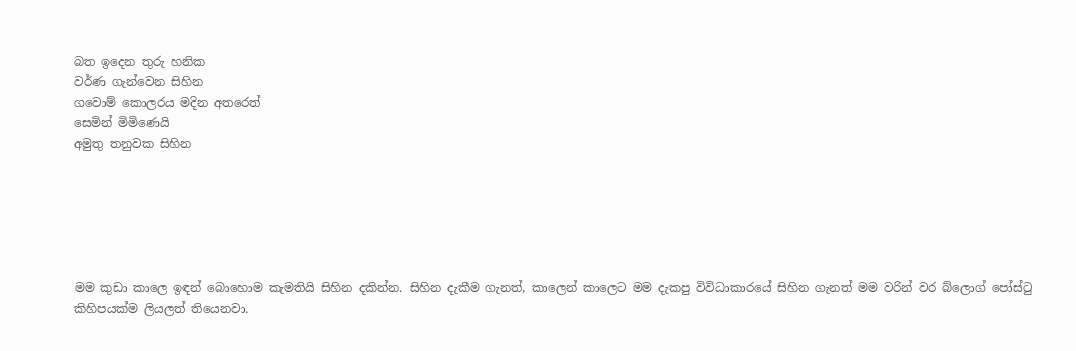බත ඉදෙන තුරු හනික
වර්ණ ගැන්වෙන සිහින
ගවොම් කොලරය මදින අතරෙත්
සෙමින් මිමිණෙයි
අමුතු තනුවක සිහින






මම කුඩා කාලෙ ඉඳන් බොහොම කැමතියි සිහින දකින්න. සිහින දැකීම ගැනත්, කාලෙන් කාලෙට මම දැකපු විවිධාකාරයේ සිහින ගැනත් මම වරින් වර බ්ලොග් පෝස්ටු කිහිපයක්ම ලියලත් තියෙනවා.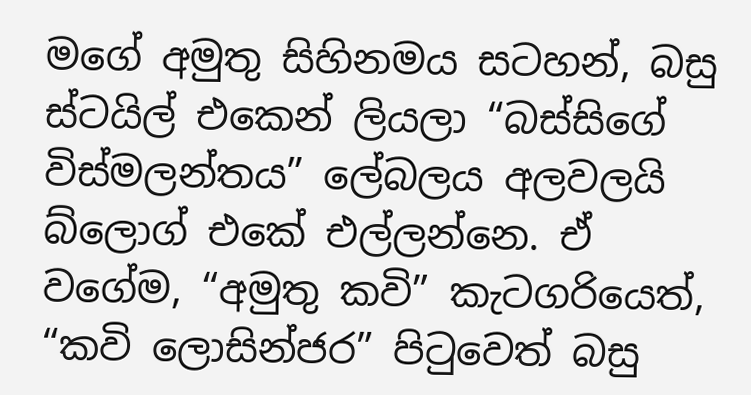මගේ අමුතු සිහිනමය සටහන්, බසු ස්ටයිල් එකෙන් ලියලා “බස්සිගේ විස්මලන්තය” ලේබලය අලවලයි බ්ලොග් එකේ එල්ලන්නෙ. ඒ වගේම, “අමුතු කවි” කැටගරියෙත්, “කවි ලොසින්ජර” පිටුවෙත් බසු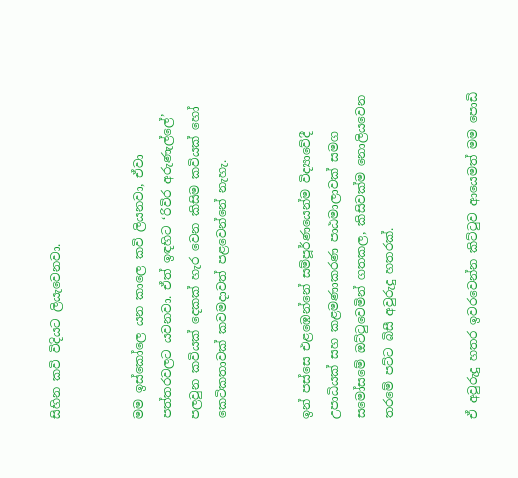සිහින කවි විදියට ලියැවෙනවා.


මම ඉස්කෝලෙ යන කාලෙ කවි ලියනවා, ඒවා පත්තරවලට යවනවා. ඒත් ඉඳහිට ‘රිවිර අරුණැල්ලේ’ පලවුන කවියක් දෙකක් හැර වෙන කිසිම කවියක් හෝ කෙටිකතාවක් කවමදාවත් පළවෙන්නේ නැහැ.


ඉන් පස්සෙ එළඹෙන්නේ සම්පූර්ණයෙන්ම විද්‍යාවේදී උපාධියක් සහ කළමණාකරණ පාඨමාලාවක් සමග සමෝසමේ ඔට්ටුවෙමින් ගතකල, කිසිවක්ම නොලියවෙන තරමේ පට්ට බිසී අවුරුදු හතරක්.


ඒ අවුරුදු හතර ඉවරවෙන්න කිට්ටුව ආයෙමත් මම පොඩි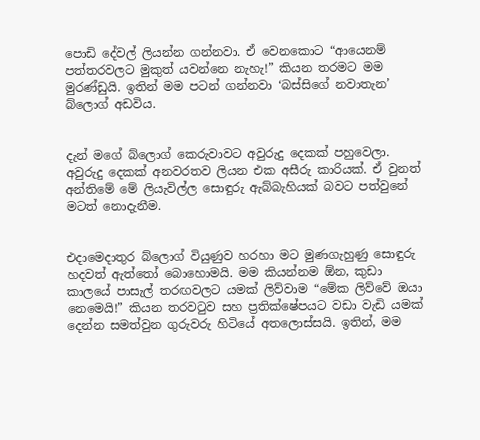පොඩි දේවල් ලියන්න ගන්නවා. ඒ වෙනකොට “ආයෙනම් පත්තරවලට මුකුත් යවන්නෙ නැහැ!” කියන තරමට මම මුරණ්ඩුයි. ඉතින් මම පටන් ගන්නවා ‘බස්සිගේ නවාතැන’ බ්ලොග් අඩවිය.


දැන් මගේ බ්ලොග් කෙරුවාවට අවුරුදු දෙකක් පහුවෙලා. අවුරුදු දෙකක් අනවරතව ලියන එක අසීරු කාරියක්. ඒ වුනත් අන්තිමේ මේ ලියැවිල්ල සොඳුරු ඇබ්බැහියක් බවට පත්වුනේ මටත් නොදැනීම.


එදාමෙදාතුර බ්ලොග් වියුණුව හරහා මට මුණගැහුණු සොඳුරු හදවත් ඇත්තෝ බොහොමයි. මම කියන්නම ඕන, කුඩා කාලයේ පාසැල් තරඟවලට යමක් ලිව්වාම “මේක ලිව්වේ ඔයා නෙමෙයි!” කියන තරවටුව සහ ප්‍රතික්ෂේපයට වඩා වැඩි යමක් දෙන්න සමත්වුන ගුරුවරු හිටියේ අතලොස්සයි. ඉතින්, මම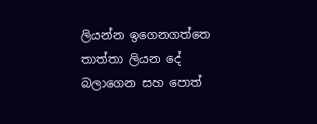ලියන්න ඉගෙනගත්තෙ තාත්තා ලියන දේ බලාගෙන සහ පොත්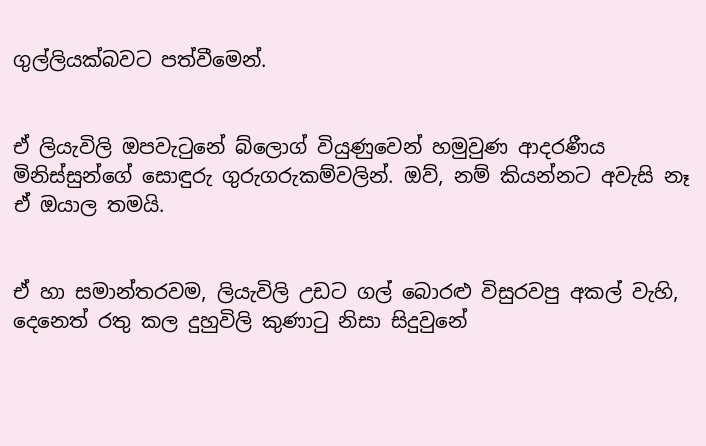ගුල්ලියක්බවට පත්වීමෙන්.


ඒ ලියැවිලි ඔපවැටුනේ බ්ලොග් වියුණුවෙන් හමුවුණ ආදරණීය මිනිස්සුන්ගේ සොඳුරු ගුරුගරුකම්වලින්. ඔව්, නම් කියන්නට අවැසි නෑ ඒ ඔයාල තමයි.


ඒ හා සමාන්තරවම, ලියැවිලි උඩට ගල් බොරළු විසුරවපු අකල් වැහි, දෙනෙත් රතු කල දුහුවිලි කුණාටු නිසා සිදුවුනේ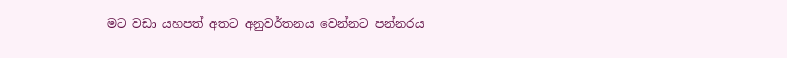මට වඩා යහපත් අතට අනුවර්තනය වෙන්නට පන්නරය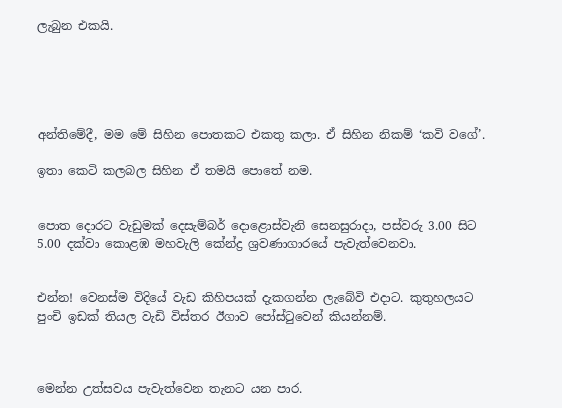ලැබුන එකයි.





අන්තිමේදී, මම මේ සිහින පොතකට එකතු කලා. ඒ සිහින නිකම් ‘කවි වගේ’.

ඉතා කෙටි කලබල සිහින ඒ තමයි පොතේ නම.


පොත දොරට වැඩුමක් දෙසැම්බර් දොළොස්වැනි සෙනසුරාදා, පස්වරු 3.00 සිට 5.00 දක්වා කොළඹ මහවැලි කේන්ද්‍ර ශ්‍රවණාගාරයේ පැවැත්වෙනවා.


එන්න! වෙනස්ම විදියේ වැඩ කිහිපයක් දැකගන්න ලැබේවි එදාට. කුතුහලයට පුංචි ඉඩක් තියල වැඩි විස්තර ඊගාව පෝස්ටුවෙන් කියන්නම්.



මෙන්න උත්සවය පැවැත්වෙන තැනට යන පාර.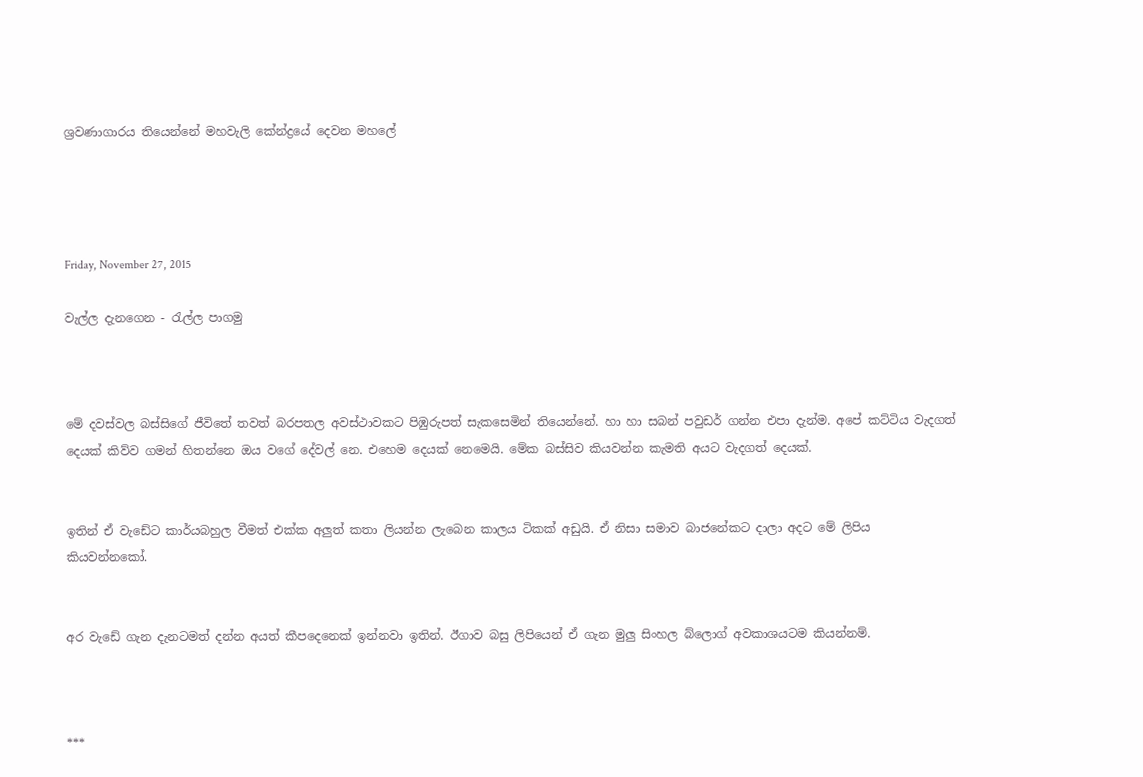ශ්‍රවණාගාරය තියෙන්නේ මහවැලි කේන්ද්‍රයේ දෙවන මහලේ




Friday, November 27, 2015

වැල්ල දැනගෙන - රැල්ල පාගමු



මේ දවස්වල බස්සිගේ ජීවිතේ තවත් බරපතල අවස්ථාවකට පිඹුරුපත් සැකසෙමින් තියෙන්නේ. හා හා සබන් පවුඩර් ගන්න එපා දැන්ම. අපේ කට්ටිය වැදගත් දෙයක් කිව්ව ගමන් හිතන්නෙ ඔය වගේ දේවල් නෙ. එහෙම දෙයක් නෙමෙයි. මේක බස්සිව කියවන්න කැමති අයට වැදගත් දෙයක්.


ඉතින් ඒ වැඩේට කාර්යබහුල වීමත් එක්ක අලුත් කතා ලියන්න ලැබෙන කාලය ටිකක් අඩුයි. ඒ නිසා සමාව බාජනේකට දාලා අදට මේ ලිපිය කියවන්නකෝ.


අර වැඩේ ගැන දැනටමත් දන්න අයත් කීපදෙනෙක් ඉන්නවා ඉතින්. ඊගාව බසු ලිපියෙන් ඒ ගැන මුලු සිංහල බ්ලොග් අවකාශයටම කියන්නම්.



***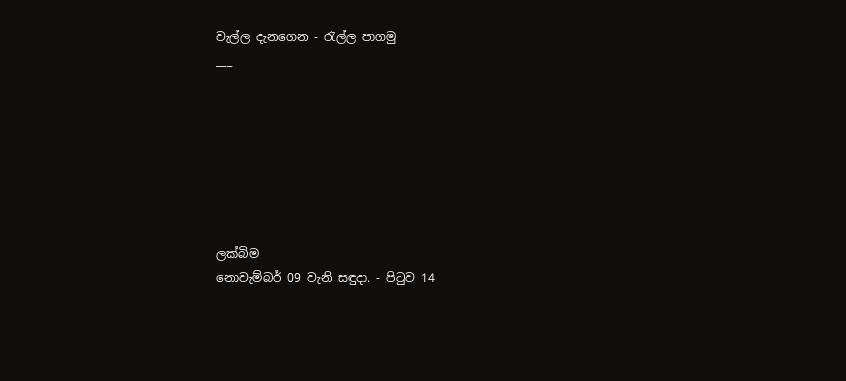වැල්ල දැනගෙන - රැල්ල පාගමු
___







ලක්බිම
නොවැම්බර් 09 වැනි සඳුදා. - පිටුව 14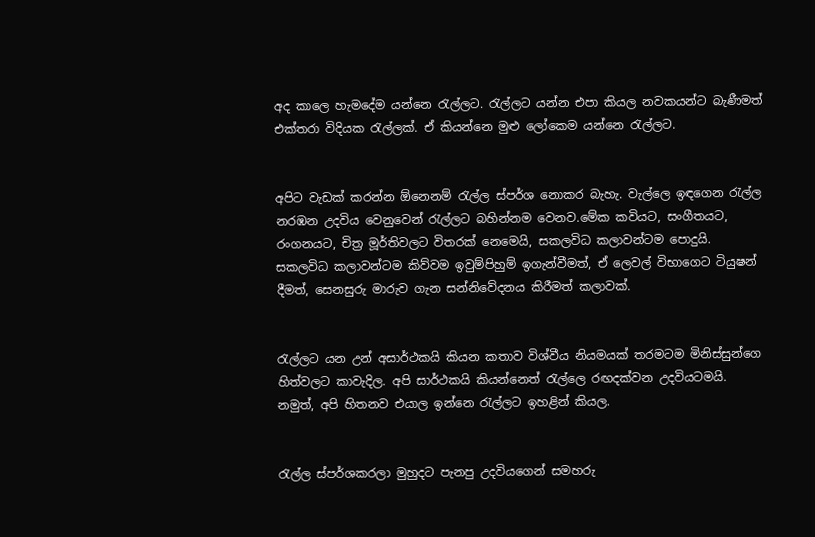අද කාලෙ හැමදේම යන්නෙ රැල්ලට. රැල්ලට යන්න එපා කියල නවකයන්ට බැණීමත් එක්තරා විදියක රැල්ලක්. ඒ කියන්නෙ මුළු ලෝකෙම යන්නෙ රැල්ලට.


අපිට වැඩක් කරන්න ඕනෙනම් රැල්ල ස්පර්ශ නොකර බැහැ. වැල්ලෙ ඉඳගෙන රැල්ල නරඹන උදවිය වෙනුවෙන් රැල්ලට බහින්නම වෙනව.මේක කවියට, සංගීතයට, රංගනයට, චිත්‍ර මූර්තිවලට විතරක් නෙමෙයි, සකලවිධ කලාවන්ටම පොදුයි. සකලවිධ කලාවන්ටම කිව්වම ඉවුම්පිහුම් ඉගැන්වීමත්, ඒ ලෙවල් විභාගෙට ටියුෂන් දීමත්, සෙනසුරු මාරුව ගැන සන්නිවේදනය කිරීමත් කලාවක්.


රැල්ලට යන උන් අසාර්ථකයි කියන කතාව විශ්වීය නියමයක් තරමටම මිනිස්සුන්ගෙ හිත්වලට කාවැදිල. අපි සාර්ථකයි කියන්නෙත් රැල්ලෙ රඟදක්වන උදවියටමයි. නමුත්, අපි හිතනව එයාල ඉන්නෙ රැල්ලට ඉහළින් කියල.


රැල්ල ස්පර්ශකරලා මුහුදට පැනපු උදවියගෙන් සමහරු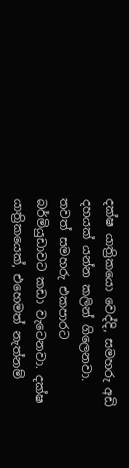දක්ෂ යාත්‍රිකයො වෙද්දි, සමහරු අඩි දහයක් යන්න කලින් ගිලෙනවා. තවත් සමහරු එකපාරට බර්මියුඩාවට කඩා වැටෙනවා. දක්ෂ යාත්‍රිකයෙක්, එහෙමත් නැත්නම්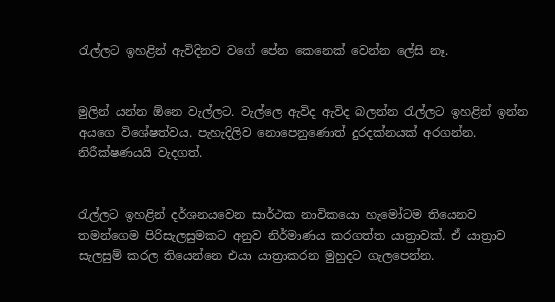රැල්ලට ඉහළින් ඇවිදිනව වගේ පේන කෙනෙක් වෙන්න ලේසි නෑ.


මුලින් යන්න ඕනෙ වැල්ලට. වැල්ලෙ ඇවිද ඇවිද බලන්න රැල්ලට ඉහළින් ඉන්න අයගෙ විශේෂත්වය. පැහැදිලිව නොපෙනුණොත් දුරදක්නයක් අරගන්න. නිරීක්ෂණයයි වැදගත්.


රැල්ලට ඉහළින් දර්ශනයවෙන සාර්ථක නාවිකයො හැමෝටම තියෙනව තමන්ගෙම පිරිසැලසුමකට අනුව නිර්මාණය කරගත්ත යාත්‍රාවක්. ඒ යාත්‍රාව සැලසුම් කරල තියෙන්නෙ එයා යාත්‍රාකරන මුහුදට ගැලපෙන්න.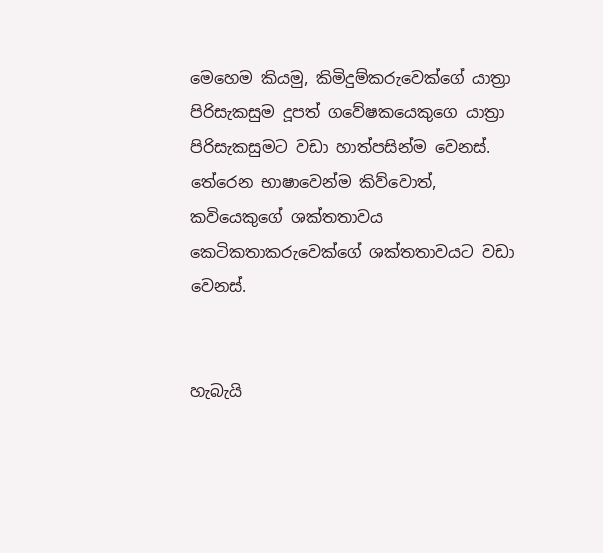මෙහෙම කියමු, කිමිදුම්කරුවෙක්ගේ යාත්‍රා පිරිසැකසුම දූපත් ගවේෂකයෙකුගෙ යාත්‍රා පිරිසැකසුමට වඩා හාත්පසින්ම වෙනස්. තේරෙන භාෂාවෙන්ම කිව්වොත්, කවියෙකුගේ ශක්තතාවය කෙටිකතාකරුවෙක්ගේ ශක්තතාවයට වඩා වෙනස්.


හැබැයි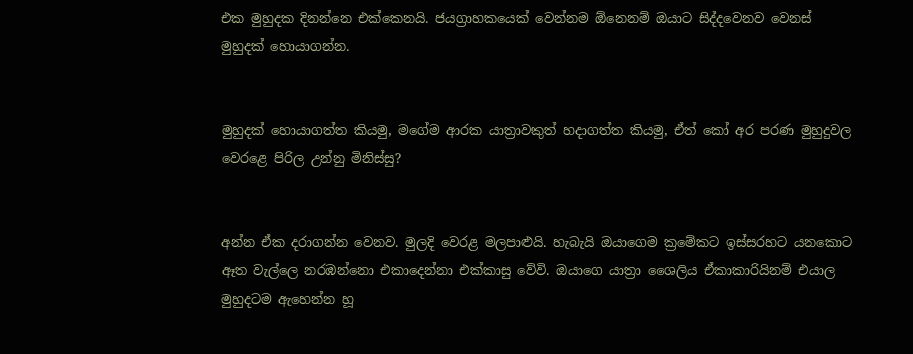එක මුහුදක දිනන්නෙ එක්කෙනයි. ජයග්‍රාහකයෙක් වෙන්නම ඕනෙනම් ඔයාට සිද්දවෙනව වෙනස් මුහුදක් හොයාගන්න.


මුහුදක් හොයාගත්ත කියමු, මගේම ආරක යාත්‍රාවකුත් හදාගත්ත කියමු, ඒත් කෝ අර පරණ මුහුදුවල වෙරළෙ පිරිල උන්නු මිනිස්සු?


අන්න ඒක දරාගන්න වෙනව. මුලදි වෙරළ මලපාළුයි. හැබැයි ඔයාගෙම ක්‍රමේකට ඉස්සරහට යනකොට ඈත වැල්ලෙ නරඹන්නො එකාදෙන්නා එක්කාසු වේවි. ඔයාගෙ යාත්‍රා ශෛලිය ඒකාකාරියිනම් එයාල මුහුදටම ඇහෙන්න හූ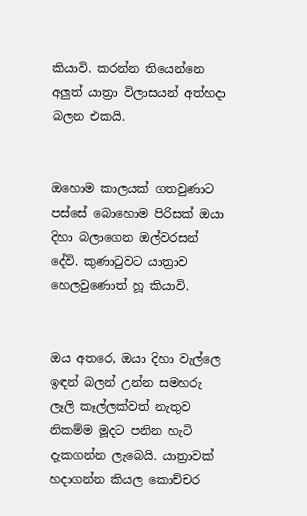කියාවි. කරන්න තියෙන්නෙ අලුත් යාත්‍රා විලාසයන් අත්හදා බලන එකයි.


ඔහොම කාලයක් ගතවුණාට පස්සේ බොහොම පිරිසක් ඔයා දිහා බලාගෙන ඔල්වරසන් දේවි. කුණාටුවට යාත්‍රාව හෙලවුණොත් හූ කියාවි.


ඔය අතරෙ, ඔයා දිහා වැල්ලෙ ඉඳන් බලන් උන්න සමහරු ලෑලි කෑල්ලක්වත් නැතුව නිකම්ම මූදට පනින හැටි දැකගන්න ලැබෙයි. යාත්‍රාවක් හදාගන්න කියල කොච්චර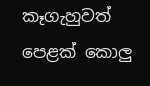කෑගැහුවත් පෙළක් කොලු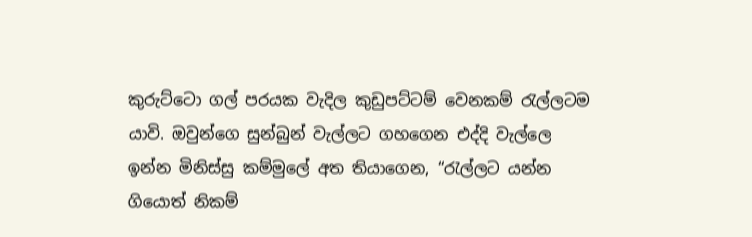කුරුට්ටො ගල් පරයක වැදිල කුඩුපට්ටම් වෙනකම් රැල්ලටම යාවි. ඔවුන්ගෙ සුන්බුන් වැල්ලට ගහගෙන එද්දි වැල්ලෙ ඉන්න මිනිස්සු කම්මුලේ අත තියාගෙන, “රැල්ලට යන්න ගියොත් නිකම්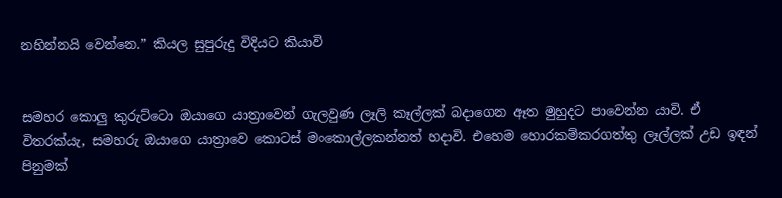නහින්නයි වෙන්නෙ.” කියල සුපුරුදු විදියට කියාවි


සමහර කොලු කුරුට්ටො ඔයාගෙ යාත්‍රාවෙන් ගැලවුණ ලෑලි කෑල්ලක් බදාගෙන ඈත මුහුදට පාවෙන්න යාවි. ඒ විතරක්යැ, සමහරු ඔයාගෙ යාත්‍රාවෙ කොටස් මංකොල්ලකන්නත් හදාවි. එහෙම හොරකම්කරගත්තු ලෑල්ලක් උඩ ඉඳන් පිනුමක්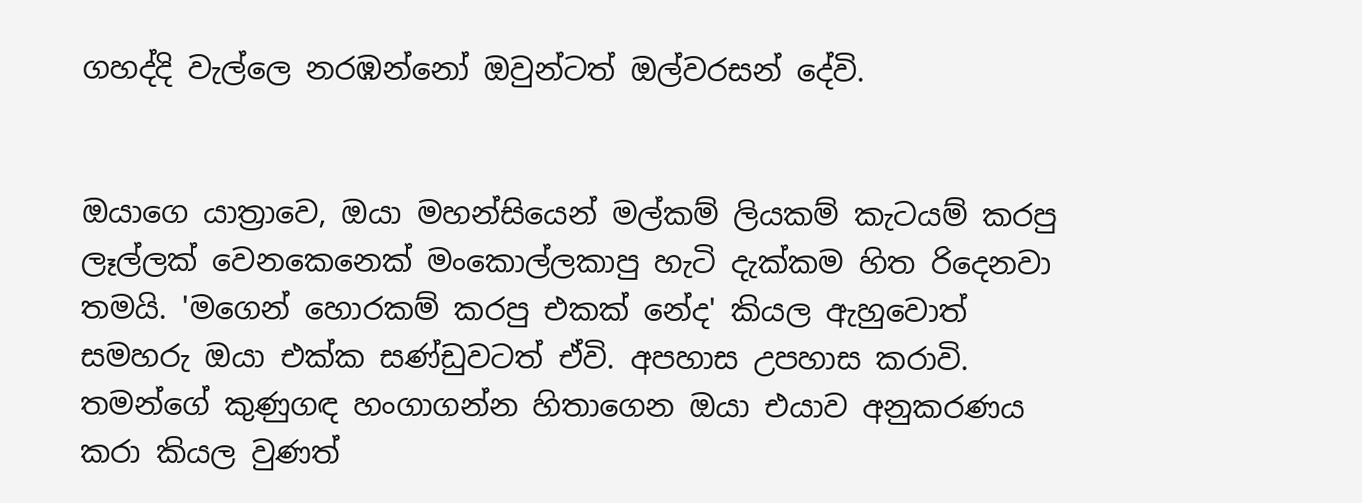ගහද්දි වැල්ලෙ නරඹන්නෝ ඔවුන්ටත් ඔල්වරසන් දේවි.


ඔයාගෙ යාත්‍රාවෙ, ඔයා මහන්සියෙන් මල්කම් ලියකම් කැටයම් කරපු ලෑල්ලක් වෙනකෙනෙක් මංකොල්ලකාපු හැටි දැක්කම හිත රිදෙනවා තමයි. 'මගෙන් හොරකම් කරපු එකක් නේද' කියල ඇහුවොත් සමහරු ඔයා එක්ක සණ්ඩුවටත් ඒවි. අපහාස උපහාස කරාවි. තමන්ගේ කුණුගඳ හංගාගන්න හිතාගෙන ඔයා එයාව අනුකරණය කරා කියල වුණත්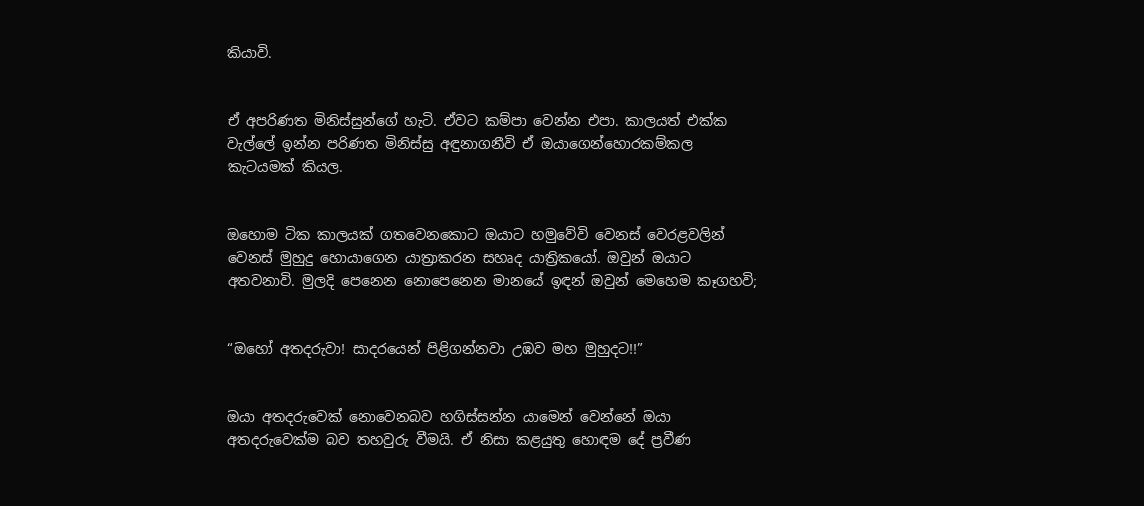කියාවි.


ඒ අපරිණත මිනිස්සුන්ගේ හැටි. ඒවට කම්පා වෙන්න එපා. කාලයත් එක්ක වැල්ලේ ඉන්න පරිණත මිනිස්සු අඳුනාගනීවි ඒ ඔයාගෙන්හොරකම්කල කැටයමක් කියල.


ඔහොම ටික කාලයක් ගතවෙනකොට ඔයාට හමුවේවි වෙනස් වෙරළවලින් වෙනස් මුහුදු හොයාගෙන යාත්‍රාකරන සහෘද යාත්‍රිකයෝ. ඔවුන් ඔයාට අතවනාවි. මුලදි පෙනෙන නොපෙනෙන මානයේ ඉඳන් ඔවුන් මෙහෙම කෑගහවි;


“ඔහෝ අතදරුවා! සාදරයෙන් පිළිගන්නවා උඹව මහ මුහුදට!!”


ඔයා අතදරුවෙක් නොවෙනබව හගිස්සන්න යාමෙන් වෙන්නේ ඔයා අතදරුවෙක්ම බව තහවුරු වීමයි. ඒ නිසා කළයුතු හොඳම දේ ප්‍රවීණ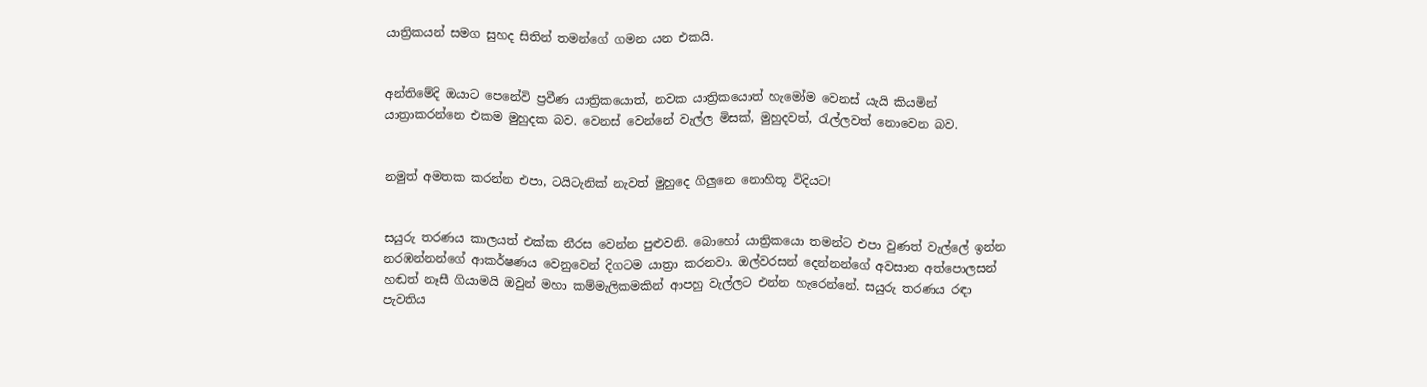යාත්‍රිකයන් සමග සුහද සිතින් තමන්ගේ ගමන යන එකයි.


අන්තිමේදි ඔයාට පෙනේවි ප්‍රවීණ යාත්‍රිකයොත්, නවක යාත්‍රිකයොත් හැමෝම වෙනස් යැයි කියමින් යාත්‍රාකරන්නෙ එකම මුහුදක බව. වෙනස් වෙන්නේ වැල්ල මිසක්, මුහුදවත්, රැල්ලවත් නොවෙන බව.


නමුත් අමතක කරන්න එපා, ටයිටැනික් නැවත් මුහුදෙ ගිලුනෙ නොහිතූ විදියට!


සයුරු තරණය කාලයත් එක්ක නීරස වෙන්න පුළුවනි. බොහෝ යාත්‍රිකයො තමන්ට එපා වුණත් වැල්ලේ ඉන්න නරඹන්නන්ගේ ආකර්ෂණය වෙනුවෙන් දිගටම යාත්‍රා කරනවා. ඔල්වරසන් දෙන්නන්ගේ අවසාන අත්පොලසන් හඬත් නෑසී ගියාමයි ඔවුන් මහා කම්මැලිකමකින් ආපහු වැල්ලට එන්න හැරෙන්නේ. සයුරු තරණය රඳා පැවතිය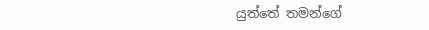යුත්තේ තමන්ගේ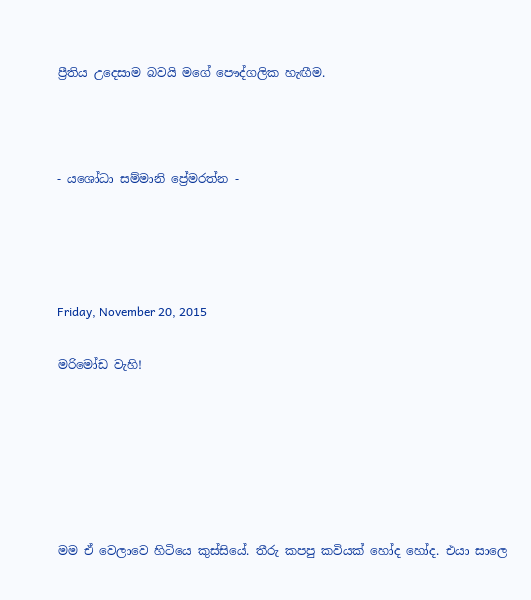ප්‍රීතිය උදෙසාම බවයි මගේ පෞද්ගලික හැඟීම.



- යශෝධා සම්මානි ප්‍රේමරත්න -




Friday, November 20, 2015

මරිමෝඩ වැහි!






මම ඒ වෙලාවෙ හිටියෙ කුස්සියේ. තීරු කපපු කවියක් හෝද හෝද. එයා සාලෙ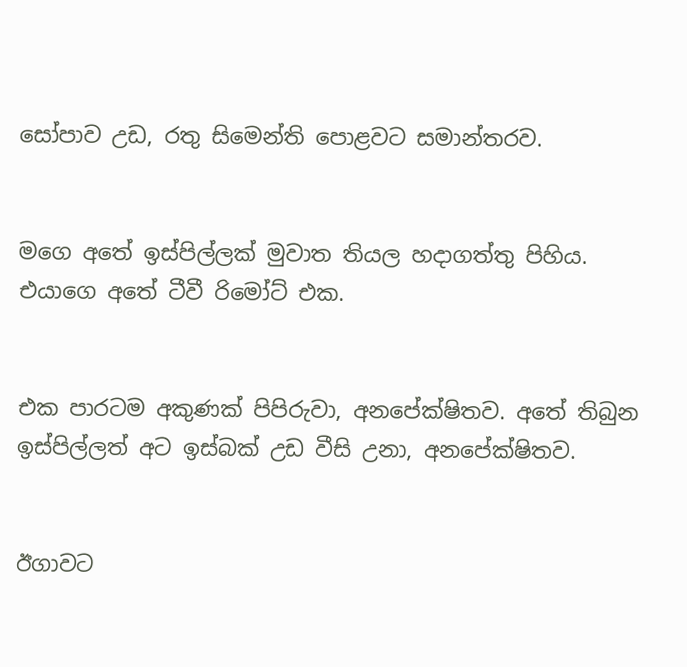සෝපාව උඩ, රතු සිමෙන්ති පොළවට සමාන්තරව.


මගෙ අතේ ඉස්පිල්ලක් මුවාත තියල හදාගත්තු පිහිය. එයාගෙ අතේ ටීවී රිමෝට් එක.


එක පාරටම අකුණක් පිපිරුවා, අනපේක්ෂිතව. අතේ තිබුන  ඉස්පිල්ලත් අට ඉස්බක් උඩ වීසි උනා, අනපේක්ෂිතව.


ඊගාවට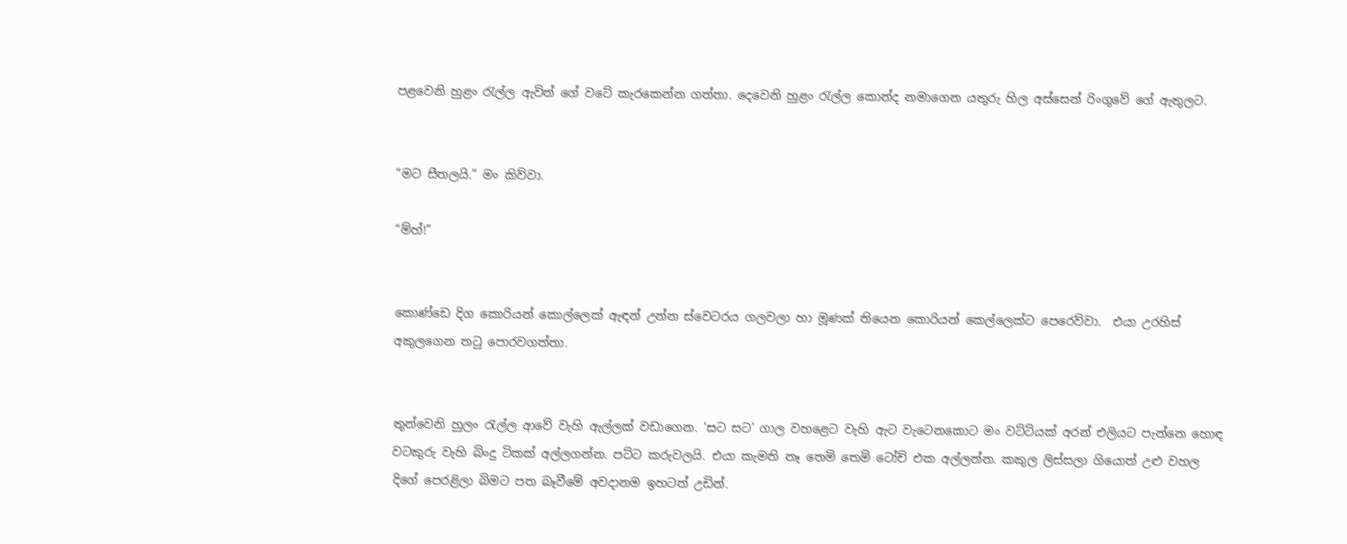පළවෙනි හුළං රැල්ල ඇවිත් ගේ වටේ කැරකෙන්න ගත්තා. දෙවෙනි හුළං රැල්ල කොන්ද නමාගෙන යතුරු හිල අස්සෙන් රිංගුවේ ගේ ඇතුලට.


“මට සීතලයි.” මං කිව්වා.

“ම්හ්!”


කොණ්ඩෙ දිග කොරියන් කොල්ලෙක් ඇඳන් උන්න ස්වෙටරය ගලවලා හා මූණක් තියෙන කොරියන් කෙල්ලෙක්ට පෙරෙව්වා.  එයා උරහිස් අකුලගෙන තටු පොරවගත්තා.


තුන්වෙනි හුලං රැල්ල ආවේ වැහි ඇල්ලක් වඩාගෙන. ‘සට සට’ ගාල වහළෙට වැහි ඇට වැටෙනකොට මං වට්ටියක් අරන් එලියට පැන්නෙ හොඳ වටකුරු වැහි බිංදු ටිකක් අල්ලගන්න. පට්ට කරුවලයි. එයා කැමති නෑ තෙමි තෙමි ටෝච් එක අල්ලන්න. කකුල ලිස්සලා ගියොත් උළු වහල දිගේ පෙරළිලා බිමට පත බෑවීමේ අවදානම ඉහටත් උඩින්.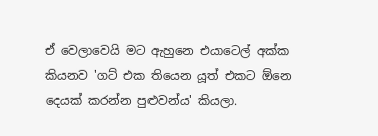ඒ වෙලාවෙයි මට ඇහුනෙ එයාටෙල් අක්ක කියනව 'ගට් එක තියෙන යූත් එකට ඕනෙ දෙයක් කරන්න පුළුවන්ය' කියලා.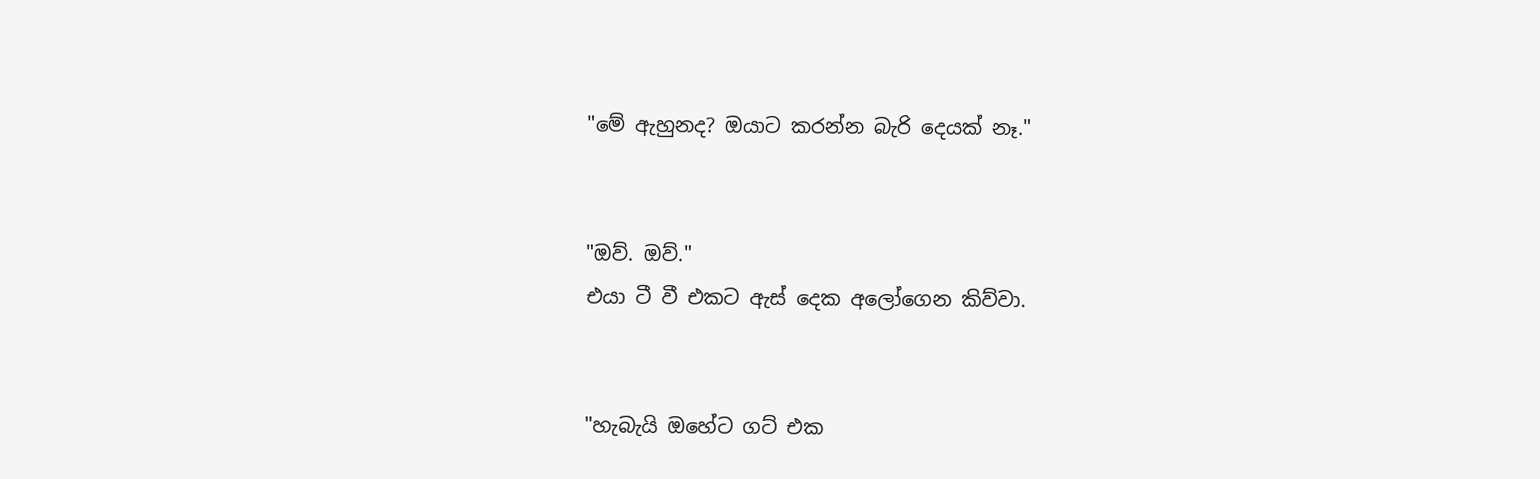"මේ ඇහුනද? ඔයාට කරන්න බැරි දෙයක් නෑ."


"ඔව්. ඔව්."
එයා ටී වී එකට ඇස් දෙක අලෝගෙන කිව්වා.


"හැබැයි ඔහේට ගට් එක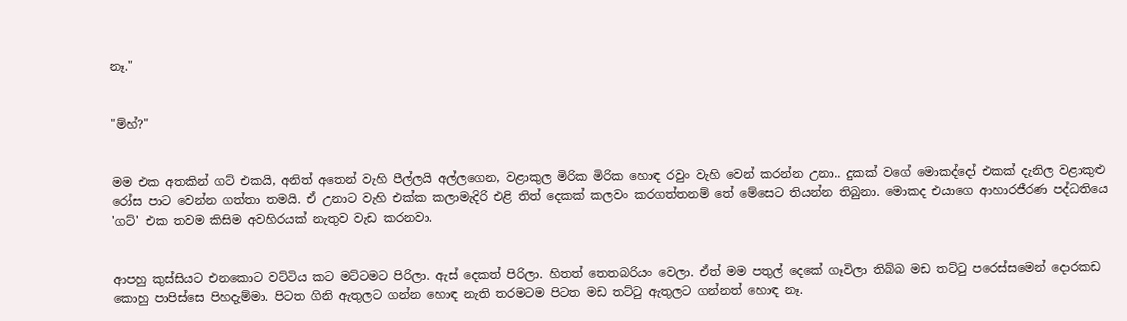නෑ."


"ම්හ්?"


මම එක අතකින් ගට් එකයි, අනිත් අතෙන් වැහි පීල්ලයි අල්ලගෙන, වළාකුල මිරික මිරික හොඳ රවුං වැහි වෙන් කරන්න උනා.. දුකක් වගේ මොකද්දෝ එකක් දැනිල වළාකුළු රෝස පාට වෙන්න ගත්තා තමයි. ඒ උනාට වැහි එක්ක කලාමැදිරි එළි තිත් දෙකක් කලවං කරගත්තනම් තේ මේසෙට තියන්න තිබුනා. මොකද එයාගෙ ආහාරජීරණ පද්ධතියෙ 'ගට්' එක තවම කිසිම අවහිරයක් නැතුව වැඩ කරනවා.


ආපහු කුස්සියට එනකොට වට්ටිය කට මට්ටමට පිරිලා. ඇස් දෙකත් පිරිලා. හිතත් තෙතබරියං වෙලා. ඒත් මම පතුල් දෙකේ ගෑවිලා තිබ්බ මඩ තට්ටු පරෙස්සමෙන් දොරකඩ කොහු පාපිස්සෙ පිහදැම්මා. පිටත ගිනි ඇතුලට ගන්න හොඳ නැති තරමටම පිටත මඩ තට්ටු ඇතුලට ගන්නත් හොඳ නෑ.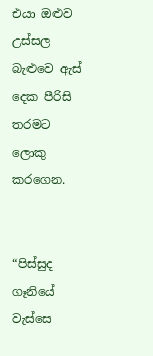එයා ඔළුව උස්සල බැළුවෙ ඇස් දෙක පීරිසි තරමට ලොකු කරගෙන.


“පිස්සුද ගෑනියේ වැස්සෙ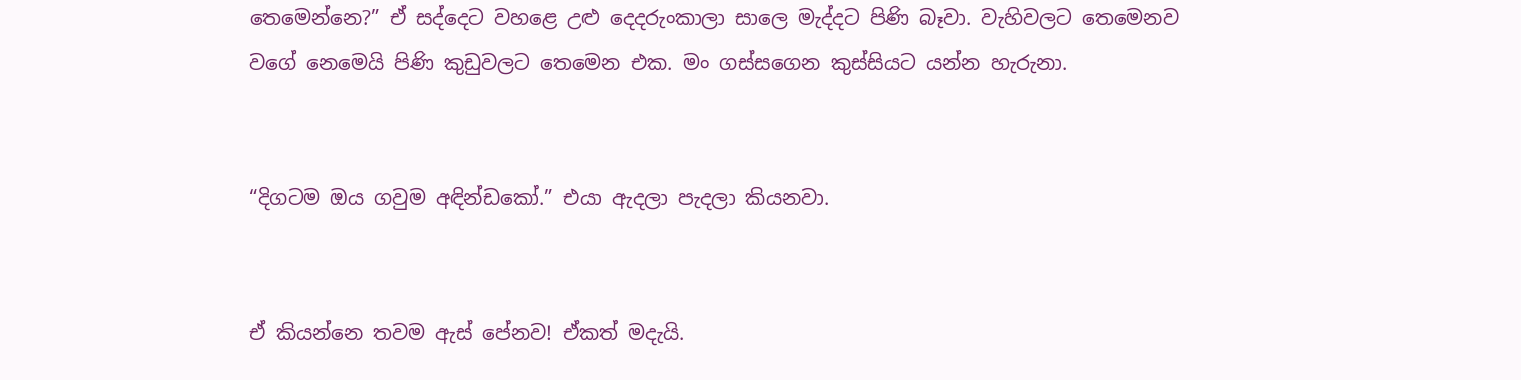තෙමෙන්නෙ?” ඒ සද්දෙට වහළෙ උළු දෙදරුංකාලා සාලෙ මැද්දට පිණි බෑවා. වැහිවලට තෙමෙනව වගේ නෙමෙයි පිණි කුඩුවලට තෙමෙන එක. මං ගස්සගෙන කුස්සියට යන්න හැරුනා.


“දිගටම ඔය ගවුම අඳින්ඩකෝ.” එයා ඇදලා පැදලා කියනවා.


ඒ කියන්නෙ තවම ඇස් පේනව! ඒකත් මදැයි.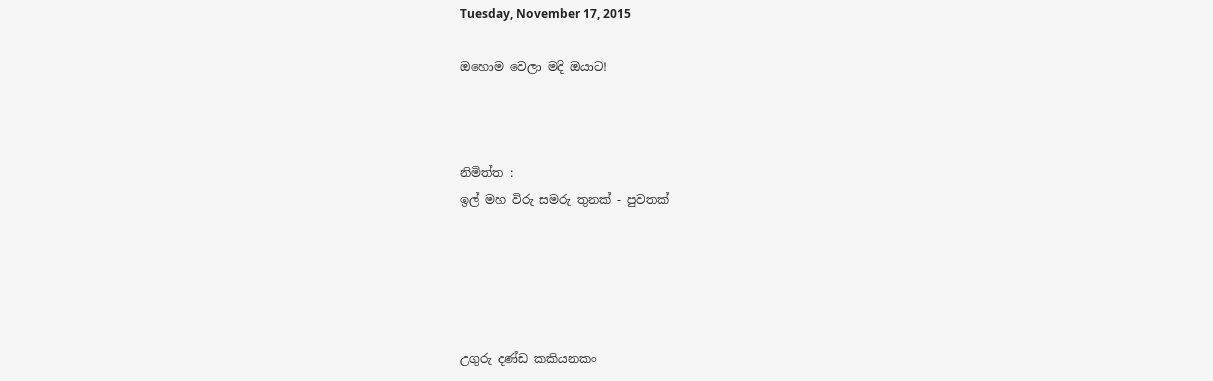Tuesday, November 17, 2015

ඔහොම වෙලා මදි ඔයාට!



නිමිත්ත :
ඉල් මහ විරු සමරු තුනක් - පුවතක්





උගුරු දණ්ඩ කකියනකං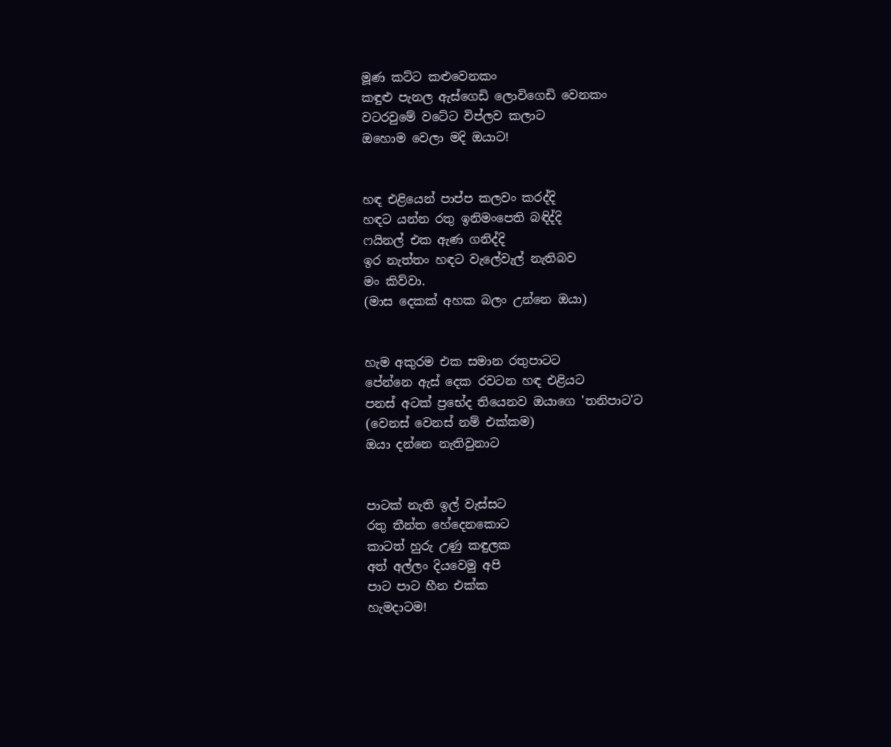මූණ කට්ට කළුවෙනකං
කඳුළු පැනල ඇස්ගෙඩි ලොවිගෙඩි වෙනකං
වටරවුමේ වටේට විප්ලව කලාට
ඔහොම වෙලා මදි ඔයාට!


හඳ එළියෙන් පාප්ප කලවං කරද්දි
හඳට යන්න රතු ඉනිමංපෙති බඳිද්දි
ෆයිනල් එක ඇණ ගනිද්දි
ඉර නැත්තං හඳට වැලේවැල් නැතිබව
මං කිව්වා.
(මාස දෙකක් අහක බලං උන්නෙ ඔයා)


හැම අකුරම එක සමාන රතුපාටට
පේන්නෙ ඇස් දෙක රවටන හඳ එළියට
පනස් අටක් ප්‍රභේද තියෙනව ඔයාගෙ 'තනිපාට'ට
(වෙනස් වෙනස් නම් එක්කම)
ඔයා දන්නෙ නැතිවුනාට


පාටක් නැති ඉල් වැස්සට
රතු තීන්ත හේදෙනකොට
කාටත් හුරු උණු කඳුලක
අත් අල්ලං දියවෙමු අපි
පාට පාට හීන එක්ක
හැමදාටම!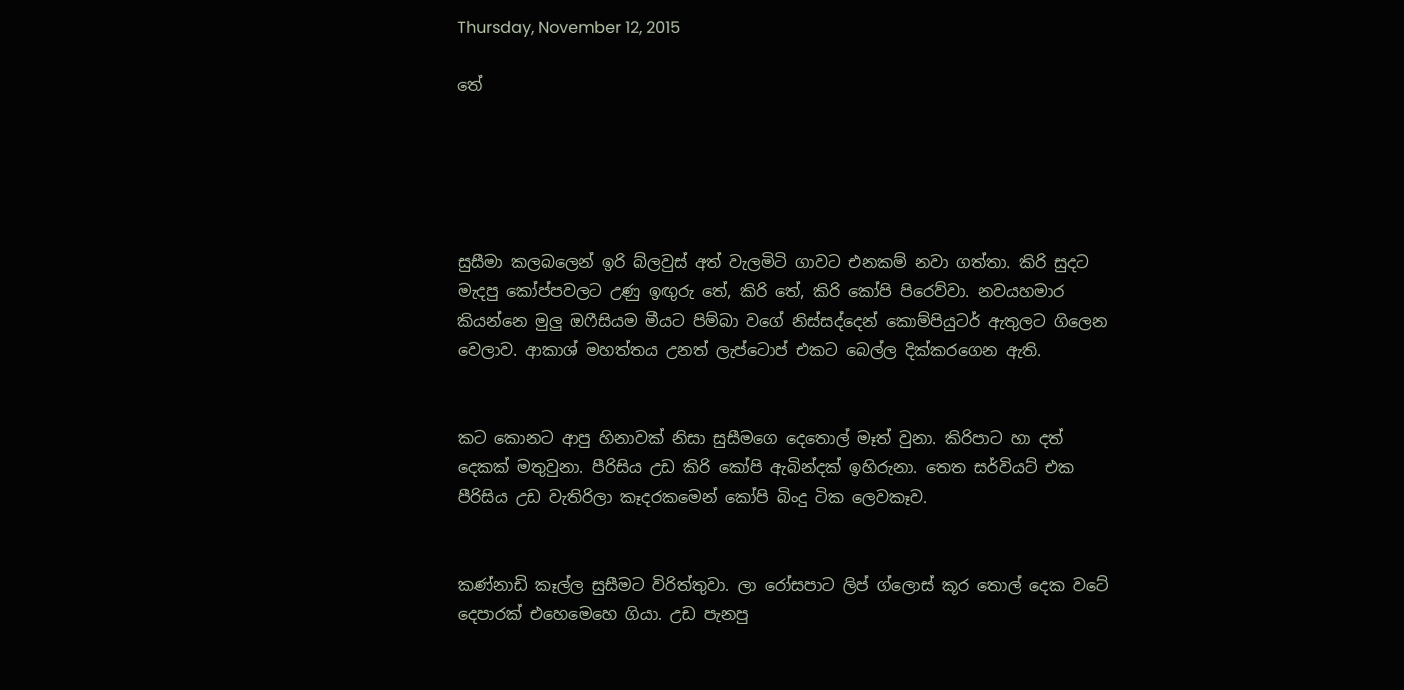Thursday, November 12, 2015

තේ





සුසීමා කලබලෙන් ඉරි බ්ලවුස් අත් වැලමිටි ගාවට එනකම් නවා ගත්තා. කිරි සුදට මැදපු කෝප්පවලට උණු ඉඟුරු තේ, කිරි තේ, කිරි කෝපි පිරෙව්වා. නවයහමාර කියන්නෙ මුලු ඔෆීසියම මීයට පිම්බා වගේ නිස්සද්දෙන් කොම්පියුටර් ඇතුලට ගිලෙන වෙලාව. ආකාශ් මහත්තය උනත් ලැප්ටොප් එකට බෙල්ල දික්කරගෙන ඇති.


කට කොනට ආපු හිනාවක් නිසා සුසීමගෙ දෙතොල් මෑත් වුනා. කිරිපාට හා දත් දෙකක් මතුවුනා. පීරිසිය උඩ කිරි කෝපි ඇබින්දක් ඉහිරුනා. තෙත සර්වියට් එක පීරිසිය උඩ වැතිරිලා කෑදරකමෙන් කෝපි බිංදු ටික ලෙවකෑව.


කණ්නාඩි කෑල්ල සුසීමට විරිත්තුවා. ලා රෝසපාට ලිප් ග්ලොස් කූර තොල් දෙක වටේ දෙපාරක් එහෙමෙහෙ ගියා. උඩ පැනපු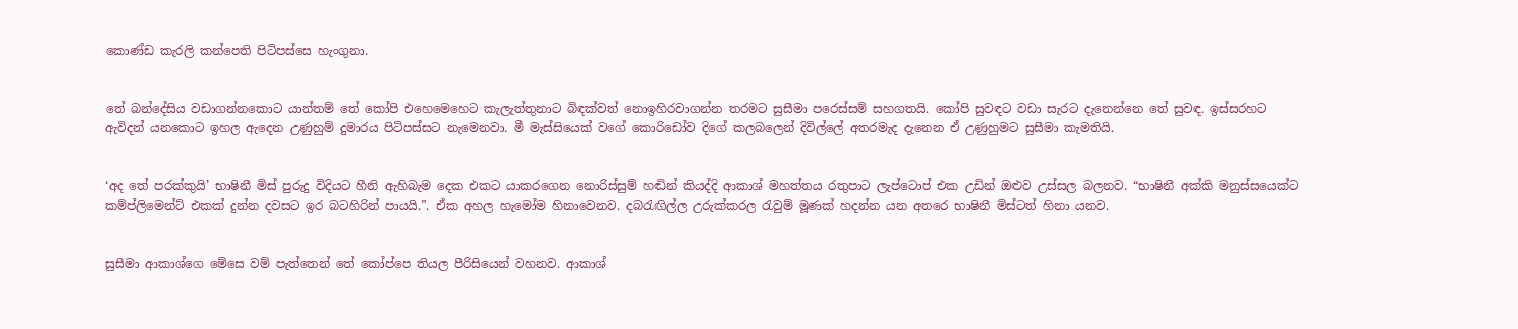කොණ්ඩ කැරලි කන්පෙති පිටිපස්සෙ හැංගුනා.


තේ බන්දේසිය වඩාගන්නකොට යාන්තම් තේ කෝපි එහෙමෙහෙට කැලැත්තුනාට බිඳක්වත් නොඉහිරවාගන්න තරමට සුසීමා පරෙස්සම් සහගතයි. කෝපි සුවඳට වඩා සැරට දැනෙන්නෙ තේ සුවඳ. ඉස්සරහට ඇවිදන් යනකොට ඉහල ඇදෙන උණුහුම් දුමාරය පිටිපස්සට නැමෙනවා. මී මැස්සියෙක් වගේ කොරිඩෝව දිගේ කලබලෙන් දිවිල්ලේ අතරමැද දැනෙන ඒ උණුහුමට සුසීමා කැමතියි.


‘අද තේ පරක්කුයි’ භාෂිනී මිස් පුරුදු විදියට හීනි ඇහිබැම දෙක එකට යාකරගෙන නොරිස්සුම් හඬින් කියද්දි ආකාශ් මහත්තය රතුපාට ලැප්ටොප් එක උඩින් ඔළුව උස්සල බලනව. “භාෂිනී අක්කි මනුස්සයෙක්ට කම්ප්ලිමෙන්ට් එකක් දුන්න දවසට ඉර බටහිරින් පායයි.”. ඒක අහල හැමෝම හිනාවෙනව. දබරැඟිල්ල උරුක්කරල රැවුම් මූණක් හදන්න යන අතරෙ භාෂිනී මිස්ටත් හිනා යනව.


සුසීමා ආකාශ්ගෙ මේසෙ වම් පැත්තෙන් තේ කෝප්පෙ තියල පීරිසියෙන් වහනව. ආකාශ්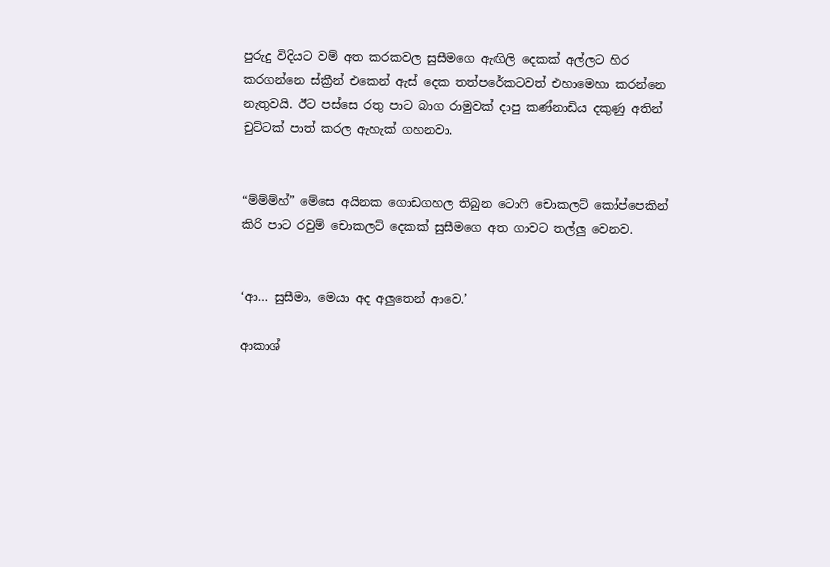පුරුදු විදියට වම් අත කරකවල සුසීමගෙ ඇඟිලි දෙකක් අල්ලට හිර කරගන්නෙ ස්ක්‍රීන් එකෙන් ඇස් දෙක තත්පරේකටවත් එහාමෙහා කරන්නෙ නැතුවයි. ඊට පස්සෙ රතු පාට බාග රාමුවක් දාපු කණ්නාඩිය දකුණු අතින් චුට්ටක් පාත් කරල ඇහැක් ගහනවා.


“ම්ම්ම්හ්” මේසෙ අයිනක ගොඩගහල තිබුන ටොෆි චොකලට් කෝප්පෙකින් කිරි පාට රවුම් චොකලට් දෙකක් සුසීමගෙ අත ගාවට තල්ලු වෙනව.


‘ආ… සුසීමා, මෙයා අද අලුතෙන් ආවෙ.’

ආකාශ්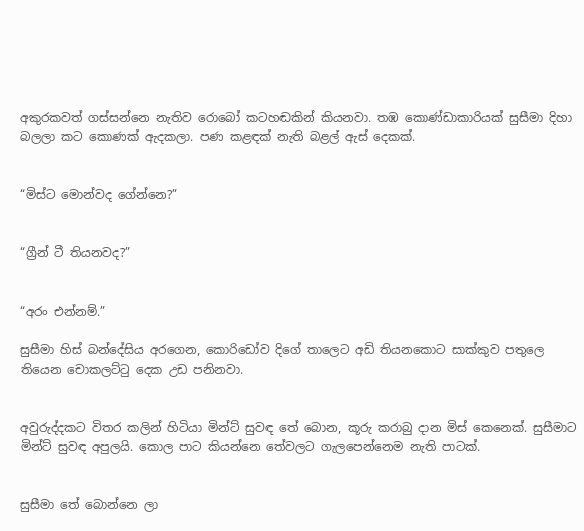අකුරකවත් ගස්සන්නෙ නැතිව රොබෝ කටහඬකින් කියනවා. තඹ කොණ්ඩාකාරියක් සුසීමා දිහා බලලා කට කොණක් ඇදකලා. පණ කළඳක් නැති බළල් ඇස් දෙකක්.


“මිස්ට මොන්වද ගේන්නෙ?”


“ග්‍රීන් ටී තියනවද?”


“අරං එන්නම්.”

සුසීමා හිස් බන්දේසිය අරගෙන, කොරිඩෝව දිගේ තාලෙට අඩි තියනකොට සාක්කුව පතුලෙ තියෙන චොකලට්ටු දෙක උඩ පනිනවා.


අවුරුද්දකට විතර කලින් හිටියා මින්ට් සුවඳ තේ බොන, කූරු කරාබු දාන මිස් කෙනෙක්. සුසීමාට මින්ට් සුවඳ අපුලයි. කොල පාට කියන්නෙ තේවලට ගැලපෙන්නෙම නැති පාටක්.


සුසීමා තේ බොන්නෙ ලා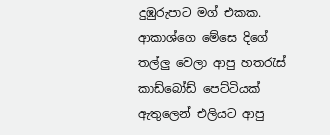දුඹුරුපාට මග් එකක. ආකාශ්ගෙ මේසෙ දිගේ තල්ලු වෙලා ආපු හතරැස් කාඩ්බෝඩ් පෙට්ටියක් ඇතුලෙන් එලියට ආපු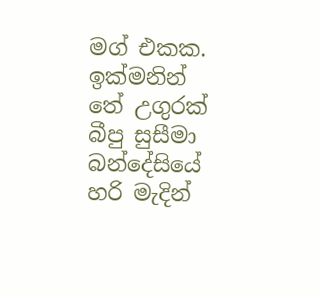මග් එකක. ඉක්මනින් තේ උගුරක් බීපු සුසීමා බන්දේසියේ හරි මැදින්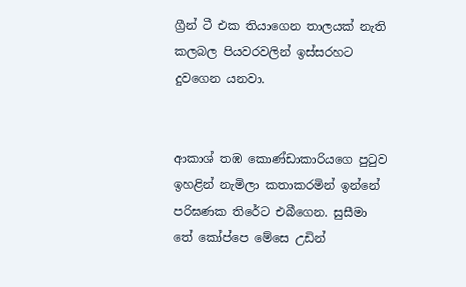ග්‍රීන් ටී එක තියාගෙන තාලයක් නැති කලබල පියවරවලින් ඉස්සරහට දුවගෙන යනවා.


ආකාශ් තඹ කොණ්ඩාකාරියගෙ පුටුව ඉහළින් නැමිලා කතාකරමින් ඉන්නේ පරිඝණක තිරේට එබීගෙන. සුසීමා තේ කෝප්පෙ මේසෙ උඩින්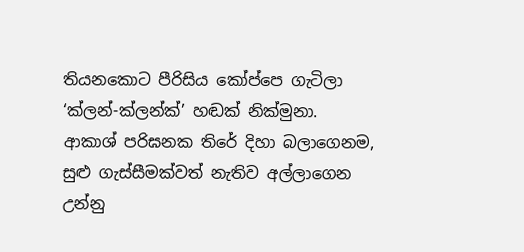තියනකොට පීරිසිය කෝප්පෙ ගැටිලා ‘ක්ලන්-ක්ලන්ක්’ හඬක් නික්මුනා. ආකාශ් පරිඝනක තිරේ දිහා බලාගෙනම, සුළු ගැස්සීමක්වත් නැතිව අල්ලාගෙන උන්නු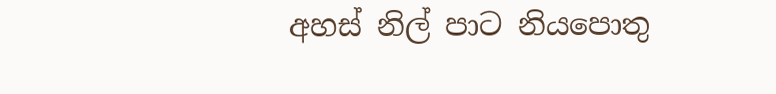අහස් නිල් පාට නියපොතු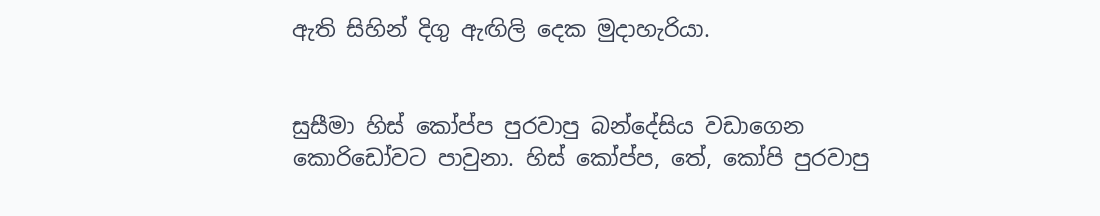ඇති සිහින් දිගු ඇඟිලි දෙක මුදාහැරියා.


සුසීමා හිස් කෝප්ප පුරවාපු බන්දේසිය වඩාගෙන කොරිඩෝවට පාවුනා. හිස් කෝප්ප, තේ, කෝපි පුරවාපු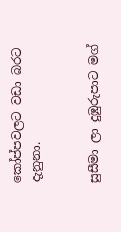කෝප්පවලට වඩා බරට දැනුනා.


සුසීමා ලා දුඹුරුපාට මග්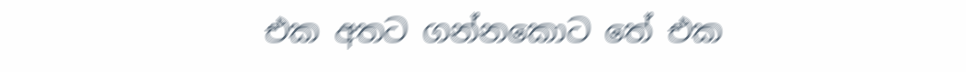එක අතට ගන්නකොට තේ එක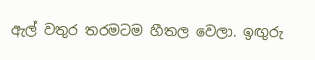ඇල් වතුර තරමටම හීතල වෙලා. ඉඟුරු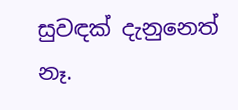සුවඳක් දැනුනෙත් නෑ.